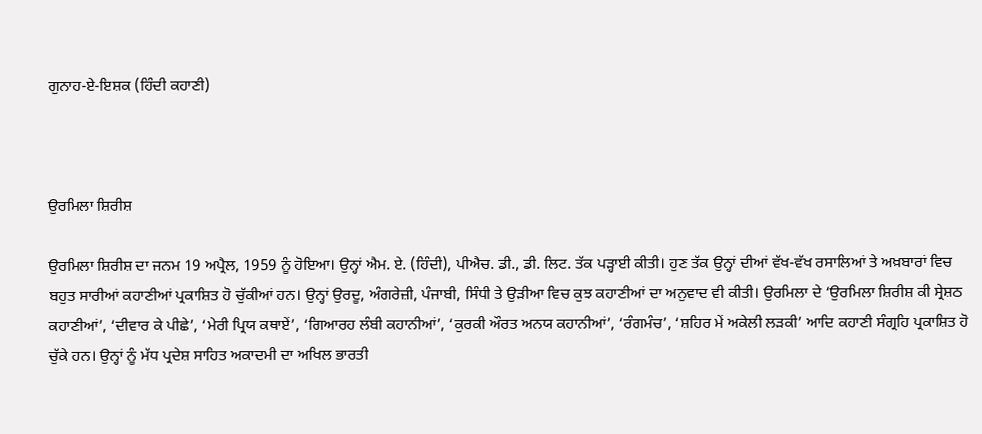ਗੁਨਾਹ-ਏ-ਇਸ਼ਕ (ਹਿੰਦੀ ਕਹਾਣੀ)



ਉਰਮਿਲਾ ਸ਼ਿਰੀਸ਼

ਉਰਮਿਲਾ ਸ਼ਿਰੀਸ਼ ਦਾ ਜਨਮ 19 ਅਪ੍ਰੈਲ, 1959 ਨੂੰ ਹੋਇਆ। ਉਨ੍ਹਾਂ ਐਮ. ਏ. (ਹਿੰਦੀ), ਪੀਐਚ. ਡੀ., ਡੀ. ਲਿਟ. ਤੱਕ ਪੜ੍ਹਾਈ ਕੀਤੀ। ਹੁਣ ਤੱਕ ਉਨ੍ਹਾਂ ਦੀਆਂ ਵੱਖ-ਵੱਖ ਰਸਾਲਿਆਂ ਤੇ ਅਖ਼ਬਾਰਾਂ ਵਿਚ ਬਹੁਤ ਸਾਰੀਆਂ ਕਹਾਣੀਆਂ ਪ੍ਰਕਾਸ਼ਿਤ ਹੋ ਚੁੱਕੀਆਂ ਹਨ। ਉਨ੍ਹਾਂ ਉਰਦੂ, ਅੰਗਰੇਜ਼ੀ, ਪੰਜਾਬੀ, ਸਿੰਧੀ ਤੇ ਉੜੀਆ ਵਿਚ ਕੁਝ ਕਹਾਣੀਆਂ ਦਾ ਅਨੁਵਾਦ ਵੀ ਕੀਤੀ। ਉਰਮਿਲਾ ਦੇ ‘ਉਰਮਿਲਾ ਸ਼ਿਰੀਸ਼ ਕੀ ਸ੍ਰੇਸ਼ਠ ਕਹਾਣੀਆਂ’, ‘ਦੀਵਾਰ ਕੇ ਪੀਛੇ’, ‘ਮੇਰੀ ਪ੍ਰਿਯ ਕਥਾਏਂ’, ‘ਗਿਆਰਹ ਲੰਬੀ ਕਹਾਨੀਆਂ’, ‘ਕੁਰਕੀ ਔਰਤ ਅਨਯ ਕਹਾਨੀਆਂ’, ‘ਰੰਗਮੰਚ’, ‘ਸ਼ਹਿਰ ਮੇਂ ਅਕੇਲੀ ਲੜਕੀ’ ਆਦਿ ਕਹਾਣੀ ਸੰਗ੍ਰਹਿ ਪ੍ਰਕਾਸ਼ਿਤ ਹੋ ਚੁੱਕੇ ਹਨ। ਉਨ੍ਹਾਂ ਨੂੰ ਮੱਧ ਪ੍ਰਦੇਸ਼ ਸਾਹਿਤ ਅਕਾਦਮੀ ਦਾ ਅਖਿਲ ਭਾਰਤੀ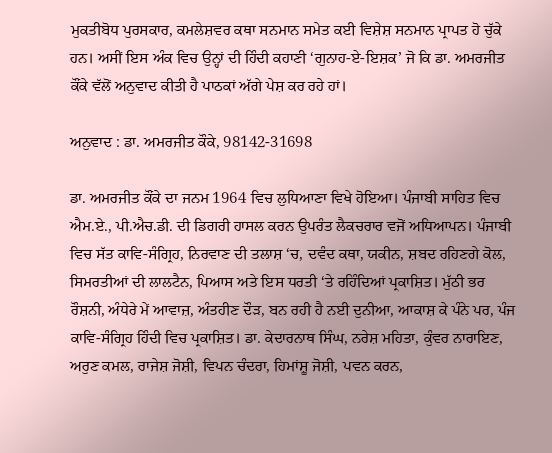ਮੁਕਤੀਬੋਧ ਪੁਰਸਕਾਰ, ਕਮਲੇਸ਼ਵਰ ਕਥਾ ਸਨਮਾਨ ਸਮੇਤ ਕਈ ਵਿਸ਼ੇਸ਼ ਸਨਮਾਨ ਪ੍ਰਾਪਤ ਹੋ ਚੁੱਕੇ ਹਨ। ਅਸੀਂ ਇਸ ਅੰਕ ਵਿਚ ਉਨ੍ਹਾਂ ਦੀ ਹਿੰਦੀ ਕਹਾਣੀ ‘ਗੁਨਾਹ-ਏ-ਇਸ਼ਕ’ ਜੋ ਕਿ ਡਾ. ਅਮਰਜੀਤ ਕੌਂਕੇ ਵੱਲੋਂ ਅਨੁਵਾਦ ਕੀਤੀ ਹੈ ਪਾਠਕਾਂ ਅੱਗੇ ਪੇਸ਼ ਕਰ ਰਹੇ ਹਾਂ।

ਅਨੁਵਾਦ : ਡਾ. ਅਮਰਜੀਤ ਕੌਕੇ, 98142-31698

ਡਾ. ਅਮਰਜੀਤ ਕੌਂਕੇ ਦਾ ਜਨਮ 1964 ਵਿਚ ਲੁਧਿਆਣਾ ਵਿਖੇ ਹੋਇਆ। ਪੰਜਾਬੀ ਸਾਹਿਤ ਵਿਚ ਐਮ.ਏ., ਪੀ.ਐਚ.ਡੀ. ਦੀ ਡਿਗਰੀ ਹਾਸਲ ਕਰਨ ਉਪਰੰਤ ਲੈਕਚਰਾਰ ਵਜੋਂ ਅਧਿਆਪਨ। ਪੰਜਾਬੀ ਵਿਚ ਸੱਤ ਕਾਵਿ-ਸੰਗ੍ਰਿਹ, ਨਿਰਵਾਣ ਦੀ ਤਲਾਸ਼ ‘ਚ, ਦਵੰਦ ਕਥਾ, ਯਕੀਨ, ਸ਼ਬਦ ਰਹਿਣਗੇ ਕੋਲ, ਸਿਮਰਤੀਆਂ ਦੀ ਲਾਲਟੈਨ, ਪਿਆਸ ਅਤੇ ਇਸ ਧਰਤੀ ‘ਤੇ ਰਹਿੰਦਿਆਂ ਪ੍ਰਕਾਸ਼ਿਤ। ਮੁੱਠੀ ਭਰ ਰੌਸ਼ਨੀ, ਅੰਧੇਰੇ ਮੇਂ ਆਵਾਜ਼, ਅੰਤਹੀਣ ਦੌੜ, ਬਨ ਰਹੀ ਹੈ ਨਈ ਦੁਨੀਆ, ਆਕਾਸ਼ ਕੇ ਪੰਨੇ ਪਰ, ਪੰਜ ਕਾਵਿ-ਸੰਗ੍ਰਿਹ ਹਿੰਦੀ ਵਿਚ ਪ੍ਰਕਾਸ਼ਿਤ। ਡਾ. ਕੇਦਾਰਨਾਥ ਸਿੰਘ, ਨਰੇਸ਼ ਮਹਿਤਾ, ਕੁੰਵਰ ਨਾਰਾਇਣ, ਅਰੁਣ ਕਮਲ, ਰਾਜੇਸ਼ ਜੋਸ਼ੀ, ਵਿਪਨ ਚੰਦਰਾ, ਹਿਮਾਂਸ਼ੂ ਜੋਸ਼ੀ, ਪਵਨ ਕਰਨ,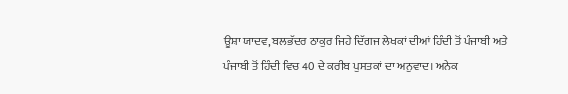ਊਸ਼ਾ ਯਾਦਵ, ਬਲਭੱਦਰ ਠਾਕੁਰ ਜਿਹੇ ਦਿੱਗਜ ਲੇਖਕਾਂ ਦੀਆਂ ਹਿੰਦੀ ਤੋਂ ਪੰਜਾਬੀ ਅਤੇ ਪੰਜਾਬੀ ਤੋਂ ਹਿੰਦੀ ਵਿਚ 40 ਦੇ ਕਰੀਬ ਪੁਸਤਕਾਂ ਦਾ ਅਨੁਵਾਦ। ਅਨੇਕ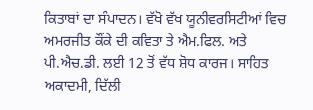ਕਿਤਾਬਾਂ ਦਾ ਸੰਪਾਦਨ। ਵੱਖੋ ਵੱਖ ਯੂਨੀਵਰਸਿਟੀਆਂ ਵਿਚ ਅਮਰਜੀਤ ਕੌਂਕੇ ਦੀ ਕਵਿਤਾ ਤੇ ਐਮ.ਫਿਲ. ਅਤੇ ਪੀ.ਐਚ.ਡੀ. ਲਈ 12 ਤੋਂ ਵੱਧ ਸ਼ੋਧ ਕਾਰਜ। ਸਾਹਿਤ ਅਕਾਦਮੀ, ਦਿੱਲੀ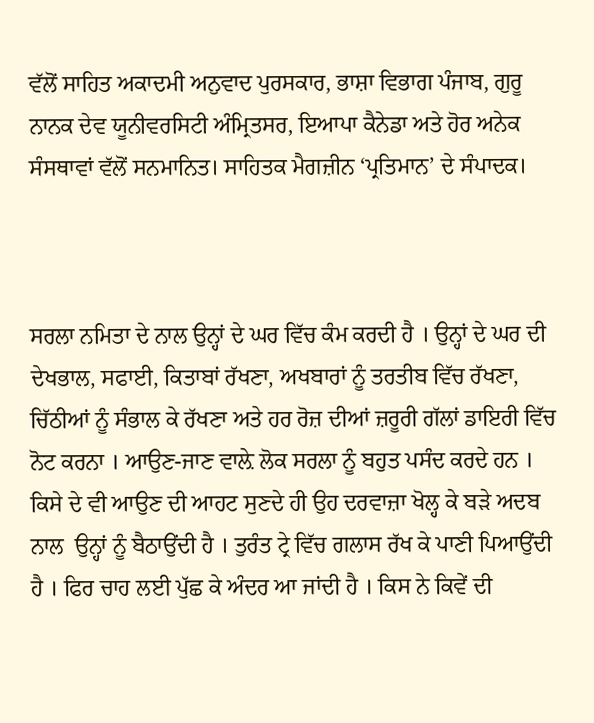ਵੱਲੋਂ ਸਾਹਿਤ ਅਕਾਦਮੀ ਅਨੁਵਾਦ ਪੁਰਸਕਾਰ, ਭਾਸ਼ਾ ਵਿਭਾਗ ਪੰਜਾਬ, ਗੁਰੂ ਨਾਨਕ ਦੇਵ ਯੂਨੀਵਰਸਿਟੀ ਅੰਮ੍ਰਿਤਸਰ, ਇਆਪਾ ਕੈਨੇਡਾ ਅਤੇ ਹੋਰ ਅਨੇਕ ਸੰਸਥਾਵਾਂ ਵੱਲੋਂ ਸਨਮਾਨਿਤ। ਸਾਹਿਤਕ ਮੈਗਜ਼ੀਨ ‘ਪ੍ਰਤਿਮਾਨ’ ਦੇ ਸੰਪਾਦਕ।



ਸਰਲਾ ਨਮਿਤਾ ਦੇ ਨਾਲ ਉਨ੍ਹਾਂ ਦੇ ਘਰ ਵਿੱਚ ਕੰਮ ਕਰਦੀ ਹੈ । ਉਨ੍ਹਾਂ ਦੇ ਘਰ ਦੀ ਦੇਖਭਾਲ, ਸਫਾਈ, ਕਿਤਾਬਾਂ ਰੱਖਣਾ, ਅਖਬਾਰਾਂ ਨੂੰ ਤਰਤੀਬ ਵਿੱਚ ਰੱਖਣਾ, ਚਿੱਠੀਆਂ ਨੂੰ ਸੰਭਾਲ ਕੇ ਰੱਖਣਾ ਅਤੇ ਹਰ ਰੋਜ਼ ਦੀਆਂ ਜ਼ਰੂਰੀ ਗੱਲਾਂ ਡਾਇਰੀ ਵਿੱਚ ਨੋਟ ਕਰਨਾ । ਆਉਣ-ਜਾਣ ਵਾਲ਼ੇ ਲੋਕ ਸਰਲਾ ਨੂੰ ਬਹੁਤ ਪਸੰਦ ਕਰਦੇ ਹਨ । ਕਿਸੇ ਦੇ ਵੀ ਆਉਣ ਦੀ ਆਹਟ ਸੁਣਦੇ ਹੀ ਉਹ ਦਰਵਾਜ਼ਾ ਖੋਲ੍ਹ ਕੇ ਬੜੇ ਅਦਬ ਨਾਲ  ਉਨ੍ਹਾਂ ਨੂੰ ਬੈਠਾਉਂਦੀ ਹੈ । ਤੁਰੰਤ ਟ੍ਰੇ ਵਿੱਚ ਗਲਾਸ ਰੱਖ ਕੇ ਪਾਣੀ ਪਿਆਉਂਦੀ ਹੈ । ਫਿਰ ਚਾਹ ਲਈ ਪੁੱਛ ਕੇ ਅੰਦਰ ਆ ਜਾਂਦੀ ਹੈ । ਕਿਸ ਨੇ ਕਿਵੇਂ ਦੀ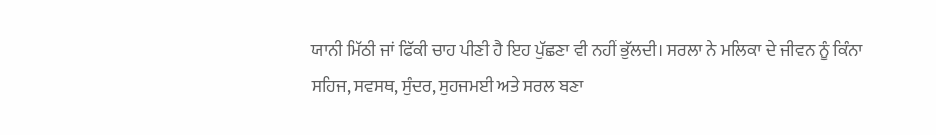ਯਾਨੀ ਮਿੱਠੀ ਜਾਂ ਫਿੱਕੀ ਚਾਹ ਪੀਣੀ ਹੈ ਇਹ ਪੁੱਛਣਾ ਵੀ ਨਹੀਂ ਭੁੱਲਦੀ। ਸਰਲਾ ਨੇ ਮਲਿਕਾ ਦੇ ਜੀਵਨ ਨੂੰ ਕਿੰਨਾ ਸਹਿਜ, ਸਵਸਥ, ਸੁੰਦਰ, ਸੁਹਜਮਈ ਅਤੇ ਸਰਲ ਬਣਾ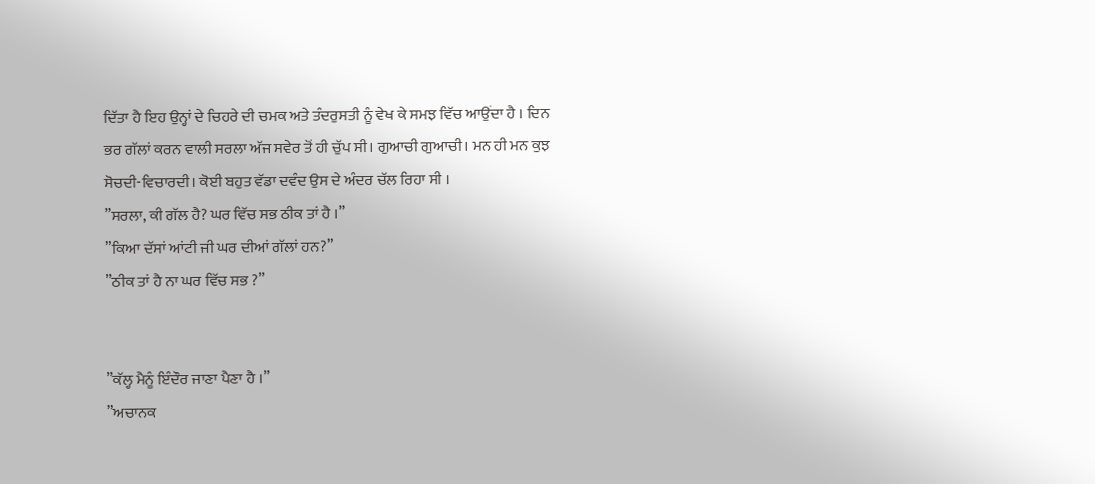ਦਿੱਤਾ ਹੈ ਇਹ ਉਨ੍ਹਾਂ ਦੇ ਚਿਹਰੇ ਦੀ ਚਮਕ ਅਤੇ ਤੰਦਰੁਸਤੀ ਨੂੰ ਵੇਖ ਕੇ ਸਮਝ ਵਿੱਚ ਆਉਂਦਾ ਹੈ । ਦਿਨ ਭਰ ਗੱਲਾਂ ਕਰਨ ਵਾਲੀ ਸਰਲਾ ਅੱਜ ਸਵੇਰ ਤੋਂ ਹੀ ਚੁੱਪ ਸੀ। ਗੁਆਚੀ ਗੁਆਚੀ। ਮਨ ਹੀ ਮਨ ਕੁਝ ਸੋਚਦੀ-ਵਿਚਾਰਦੀ। ਕੋਈ ਬਹੁਤ ਵੱਡਾ ਦਵੰਦ ਉਸ ਦੇ ਅੰਦਰ ਚੱਲ ਰਿਹਾ ਸੀ ।
”ਸਰਲਾ, ਕੀ ਗੱਲ ਹੈ? ਘਰ ਵਿੱਚ ਸਭ ਠੀਕ ਤਾਂ ਹੈ ।”
”ਕਿਆ ਦੱਸਾਂ ਆਂਟੀ ਜੀ ਘਰ ਦੀਆਂ ਗੱਲਾਂ ਹਨ?”
”ਠੀਕ ਤਾਂ ਹੈ ਨਾ ਘਰ ਵਿੱਚ ਸਭ ?”


”ਕੱਲ੍ਹ ਮੈਨੂੰ ਇੰਦੌਰ ਜਾਣਾ ਪੈਣਾ ਹੈ ।”
”ਅਚਾਨਕ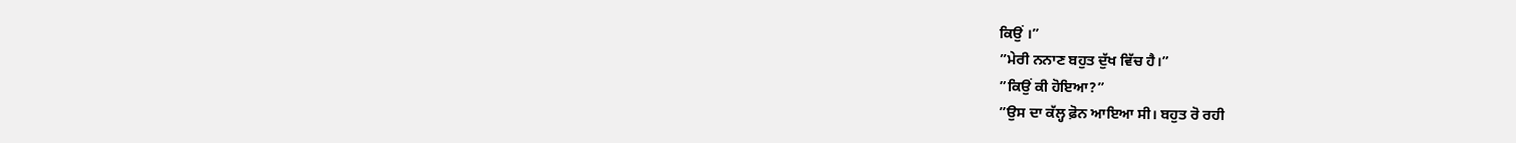ਕਿਉਂ ।”
”ਮੇਰੀ ਨਨਾਣ ਬਹੁਤ ਦੁੱਖ ਵਿੱਚ ਹੈ।”
”ਕਿਉਂ ਕੀ ਹੋਇਆ?”
”ਉਸ ਦਾ ਕੱਲ੍ਹ ਫ਼ੋਨ ਆਇਆ ਸੀ। ਬਹੁਤ ਰੋ ਰਹੀ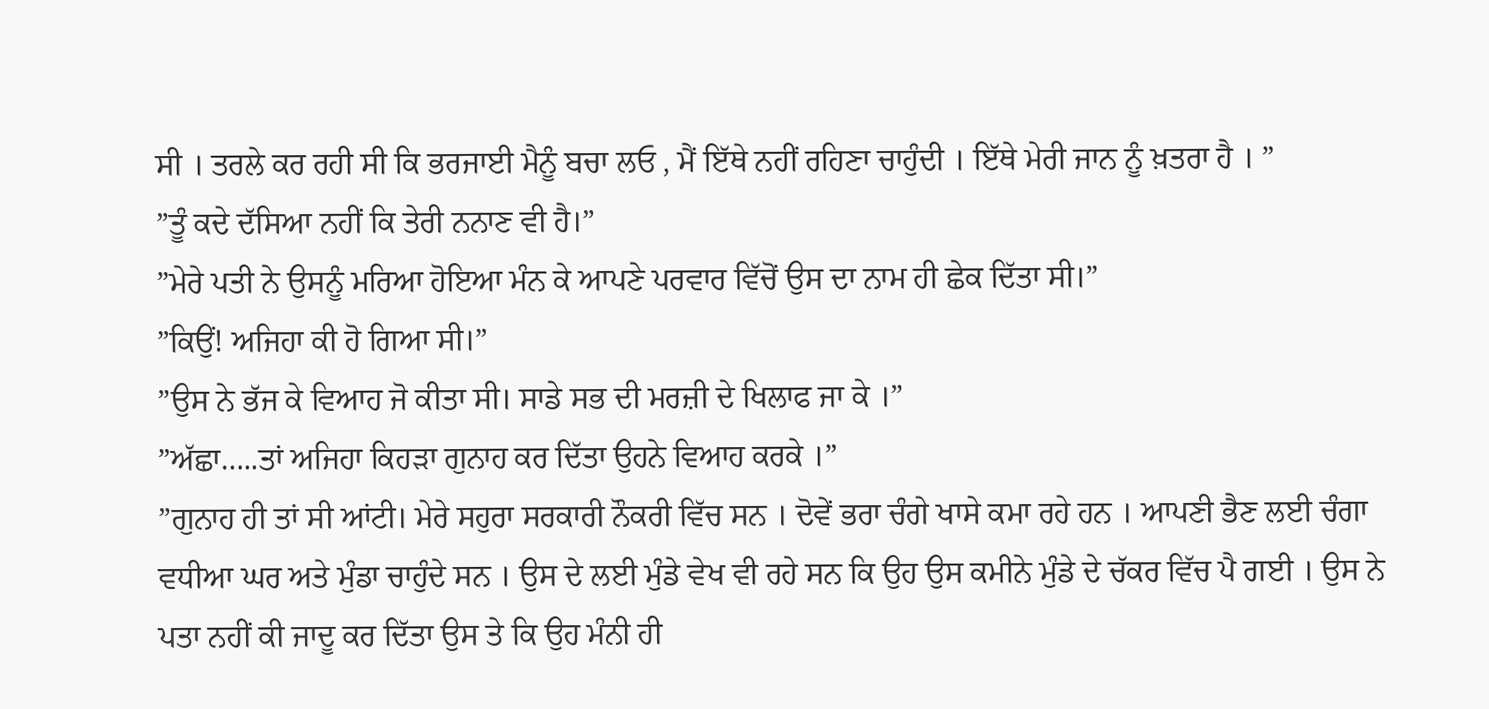ਸੀ । ਤਰਲੇ ਕਰ ਰਹੀ ਸੀ ਕਿ ਭਰਜਾਈ ਮੈਨੂੰ ਬਚਾ ਲਓ , ਮੈਂ ਇੱਥੇ ਨਹੀਂ ਰਹਿਣਾ ਚਾਹੁੰਦੀ । ਇੱਥੇ ਮੇਰੀ ਜਾਨ ਨੂੰ ਖ਼ਤਰਾ ਹੈ । ”
”ਤੂੰ ਕਦੇ ਦੱਸਿਆ ਨਹੀਂ ਕਿ ਤੇਰੀ ਨਨਾਣ ਵੀ ਹੈ।”
”ਮੇਰੇ ਪਤੀ ਨੇ ਉਸਨੂੰ ਮਰਿਆ ਹੋਇਆ ਮੰਨ ਕੇ ਆਪਣੇ ਪਰਵਾਰ ਵਿੱਚੋਂ ਉਸ ਦਾ ਨਾਮ ਹੀ ਛੇਕ ਦਿੱਤਾ ਸੀ।”
”ਕਿਉਂ! ਅਜਿਹਾ ਕੀ ਹੋ ਗਿਆ ਸੀ।”
”ਉਸ ਨੇ ਭੱਜ ਕੇ ਵਿਆਹ ਜੋ ਕੀਤਾ ਸੀ। ਸਾਡੇ ਸਭ ਦੀ ਮਰਜ਼ੀ ਦੇ ਖਿਲਾਫ ਜਾ ਕੇ ।”
”ਅੱਛਾ…..ਤਾਂ ਅਜਿਹਾ ਕਿਹੜਾ ਗੁਨਾਹ ਕਰ ਦਿੱਤਾ ਉਹਨੇ ਵਿਆਹ ਕਰਕੇ ।”
”ਗੁਨਾਹ ਹੀ ਤਾਂ ਸੀ ਆਂਟੀ। ਮੇਰੇ ਸਹੁਰਾ ਸਰਕਾਰੀ ਨੌਕਰੀ ਵਿੱਚ ਸਨ । ਦੋਵੇਂ ਭਰਾ ਚੰਗੇ ਖਾਸੇ ਕਮਾ ਰਹੇ ਹਨ । ਆਪਣੀ ਭੈਣ ਲਈ ਚੰਗਾ ਵਧੀਆ ਘਰ ਅਤੇ ਮੁੰਡਾ ਚਾਹੁੰਦੇ ਸਨ । ਉਸ ਦੇ ਲਈ ਮੁੰਡੇ ਵੇਖ ਵੀ ਰਹੇ ਸਨ ਕਿ ਉਹ ਉਸ ਕਮੀਨੇ ਮੁੰਡੇ ਦੇ ਚੱਕਰ ਵਿੱਚ ਪੈ ਗਈ । ਉਸ ਨੇ ਪਤਾ ਨਹੀਂ ਕੀ ਜਾਦੂ ਕਰ ਦਿੱਤਾ ਉਸ ਤੇ ਕਿ ਉਹ ਮੰਨੀ ਹੀ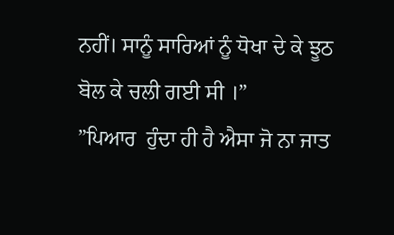ਨਹੀਂ। ਸਾਨੂੰ ਸਾਰਿਆਂ ਨੂੰ ਧੋਖਾ ਦੇ ਕੇ ਝੂਠ ਬੋਲ ਕੇ ਚਲੀ ਗਈ ਸੀ ।”
”ਪਿਆਰ  ਹੁੰਦਾ ਹੀ ਹੈ ਐਸਾ ਜੋ ਨਾ ਜਾਤ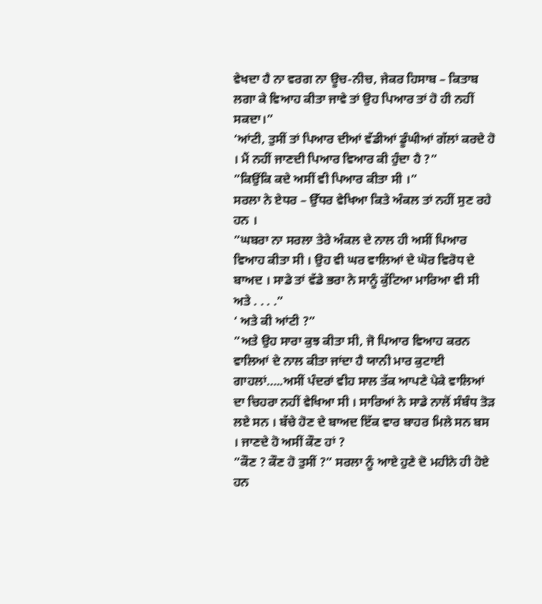ਵੇਖਦਾ ਹੈ ਨਾ ਵਰਗ ਨਾ ਊਚ-ਨੀਚ, ਜੇਕਰ ਹਿਸਾਬ – ਕਿਤਾਬ ਲਗਾ ਕੇ ਵਿਆਹ ਕੀਤਾ ਜਾਵੇ ਤਾਂ ਉਹ ਪਿਆਰ ਤਾਂ ਹੋ ਹੀ ਨਹੀਂ ਸਕਦਾ।”
‘ਆਂਟੀ, ਤੁਸੀਂ ਤਾਂ ਪਿਆਰ ਦੀਆਂ ਵੱਡੀਆਂ ਡੂੰਘੀਆਂ ਗੱਲਾਂ ਕਰਦੇ ਹੋ । ਮੈਂ ਨਹੀਂ ਜਾਣਦੀ ਪਿਆਰ ਵਿਆਰ ਕੀ ਹੁੰਦਾ ਹੈ ?”
”ਕਿਉਂਕਿ ਕਦੇ ਅਸੀਂ ਵੀ ਪਿਆਰ ਕੀਤਾ ਸੀ ।”
ਸਰਲਾ ਨੇ ਏਧਰ – ਉੱਧਰ ਵੇਖਿਆ ਕਿਤੇ ਅੰਕਲ ਤਾਂ ਨਹੀਂ ਸੁਣ ਰਹੇ ਹਨ ।
”ਘਬਰਾ ਨਾ ਸਰਲਾ ਤੇਰੇ ਅੰਕਲ ਦੇ ਨਾਲ ਹੀ ਅਸੀਂ ਪਿਆਰ ਵਿਆਹ ਕੀਤਾ ਸੀ । ਉਹ ਵੀ ਘਰ ਵਾਲਿਆਂ ਦੇ ਘੋਰ ਵਿਰੋਧ ਦੇ ਬਾਅਦ । ਸਾਡੇ ਤਾਂ ਵੱਡੇ ਭਰਾ ਨੇ ਸਾਨੂੰ ਕੁੱਟਿਆ ਮਾਰਿਆ ਵੀ ਸੀ ਅਤੇ . . . .”
‘ ਅਤੇ ਕੀ ਆਂਟੀ ?”
”ਅਤੇ ਉਹ ਸਾਰਾ ਕੁਝ ਕੀਤਾ ਸੀ, ਜੋ ਪਿਆਰ ਵਿਆਹ ਕਰਨ ਵਾਲਿਆਂ ਦੇ ਨਾਲ ਕੀਤਾ ਜਾਂਦਾ ਹੈ ਯਾਨੀ ਮਾਰ ਕੁਟਾਈ ਗਾਹਲਾਂ…..ਅਸੀਂ ਪੰਦਰਾਂ ਵੀਹ ਸਾਲ ਤੱਕ ਆਪਣੇ ਪੇਕੇ ਵਾਲਿਆਂ ਦਾ ਚਿਹਰਾ ਨਹੀਂ ਵੇਖਿਆ ਸੀ । ਸਾਰਿਆਂ ਨੇ ਸਾਡੇ ਨਾਲੋਂ ਸੰਬੰਧ ਤੋੜ ਲਏ ਸਨ । ਬੱਚੇ ਹੋਣ ਦੇ ਬਾਅਦ ਇੱਕ ਵਾਰ ਬਾਹਰ ਮਿਲੇ ਸਨ ਬਸ । ਜਾਣਦੇ ਹੋ ਅਸੀਂ ਕੌਣ ਹਾਂ ?
”ਕੌਣ ? ਕੌਣ ਹੋ ਤੁਸੀਂ ?” ਸਰਲਾ ਨੂੰ ਆਏ ਹੁਣੇ ਦੋ ਮਹੀਨੇ ਹੀ ਹੋਏ ਹਨ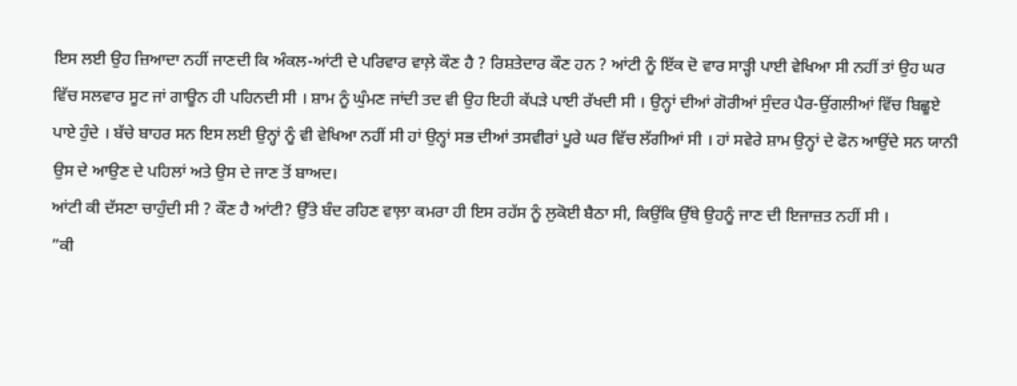ਇਸ ਲਈ ਉਹ ਜ਼ਿਆਦਾ ਨਹੀਂ ਜਾਣਦੀ ਕਿ ਅੰਕਲ-ਆਂਟੀ ਦੇ ਪਰਿਵਾਰ ਵਾਲ਼ੇ ਕੌਣ ਹੈ ? ਰਿਸ਼ਤੇਦਾਰ ਕੌਣ ਹਨ ? ਆਂਟੀ ਨੂੰ ਇੱਕ ਦੋ ਵਾਰ ਸਾੜ੍ਹੀ ਪਾਈ ਵੇਖਿਆ ਸੀ ਨਹੀਂ ਤਾਂ ਉਹ ਘਰ ਵਿੱਚ ਸਲਵਾਰ ਸੂਟ ਜਾਂ ਗਾਊਨ ਹੀ ਪਹਿਨਦੀ ਸੀ । ਸ਼ਾਮ ਨੂੰ ਘੁੰਮਣ ਜਾਂਦੀ ਤਦ ਵੀ ਉਹ ਇਹੀ ਕੱਪੜੇ ਪਾਈ ਰੱਖਦੀ ਸੀ । ਉਨ੍ਹਾਂ ਦੀਆਂ ਗੋਰੀਆਂ ਸੁੰਦਰ ਪੈਰ-ਉਂਗਲੀਆਂ ਵਿੱਚ ਬਿਛੂਏ ਪਾਏ ਹੁੰਦੇ । ਬੱਚੇ ਬਾਹਰ ਸਨ ਇਸ ਲਈ ਉਨ੍ਹਾਂ ਨੂੰ ਵੀ ਵੇਖਿਆ ਨਹੀਂ ਸੀ ਹਾਂ ਉਨ੍ਹਾਂ ਸਭ ਦੀਆਂ ਤਸਵੀਰਾਂ ਪੂਰੇ ਘਰ ਵਿੱਚ ਲੱਗੀਆਂ ਸੀ । ਹਾਂ ਸਵੇਰੇ ਸ਼ਾਮ ਉਨ੍ਹਾਂ ਦੇ ਫੋਨ ਆਉਂਦੇ ਸਨ ਯਾਨੀ ਉਸ ਦੇ ਆਉਣ ਦੇ ਪਹਿਲਾਂ ਅਤੇ ਉਸ ਦੇ ਜਾਣ ਤੋਂ ਬਾਅਦ।
ਆਂਟੀ ਕੀ ਦੱਸਣਾ ਚਾਹੁੰਦੀ ਸੀ ? ਕੌਣ ਹੈ ਆਂਟੀ? ਉੱਤੇ ਬੰਦ ਰਹਿਣ ਵਾਲ਼ਾ ਕਮਰਾ ਹੀ ਇਸ ਰਹੱਸ ਨੂੰ ਲੁਕੋਈ ਬੈਠਾ ਸੀ, ਕਿਉਂਕਿ ਉੱਥੇ ਉਹਨੂੰ ਜਾਣ ਦੀ ਇਜਾਜ਼ਤ ਨਹੀਂ ਸੀ ।
”ਕੀ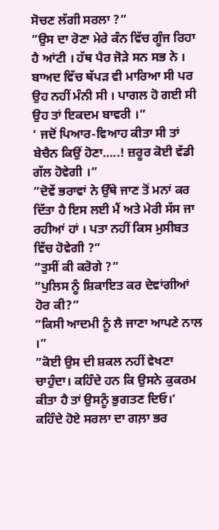ਸੋਚਣ ਲੱਗੀ ਸਰਲਾ ?”
”ਉਸ ਦਾ ਰੋਣਾ ਮੇਰੇ ਕੰਨ ਵਿੱਚ ਗੂੰਜ ਰਿਹਾ ਹੈ ਆਂਟੀ । ਹੱਥ ਪੈਰ ਜੋੜੇ ਸਨ ਸਭ ਨੇ । ਬਾਅਦ ਵਿੱਚ ਥੱਪੜ ਵੀ ਮਾਰਿਆ ਸੀ ਪਰ ਉਹ ਨਹੀਂ ਮੰਨੀ ਸੀ । ਪਾਗਲ ਹੋ ਗਈ ਸੀ ਉਹ ਤਾਂ ਇਕਦਮ ਬਾਵਰੀ ।”
‘ ਜਦੋਂ ਪਿਆਰ-ਵਿਆਹ ਕੀਤਾ ਸੀ ਤਾਂ ਬੇਚੈਨ ਕਿਉਂ ਹੋਣਾ…..! ਜ਼ਰੂਰ ਕੋਈ ਵੱਡੀ ਗੱਲ ਹੋਵੇਗੀ ।”
”ਦੋਵੇਂ ਭਰਾਵਾਂ ਨੇ ਉੱਥੇ ਜਾਣ ਤੋਂ ਮਨਾਂ ਕਰ ਦਿੱਤਾ ਹੈ ਇਸ ਲਈ ਮੈਂ ਅਤੇ ਮੇਰੀ ਸੱਸ ਜਾ ਰਹੀਆਂ ਹਾਂ । ਪਤਾ ਨਹੀਂ ਕਿਸ ਮੁਸੀਬਤ ਵਿੱਚ ਹੋਵੇਗੀ ?”
”ਤੁਸੀਂ ਕੀ ਕਰੋਗੇ ?”
”ਪੁਲਿਸ ਨੂੰ ਸ਼ਿਕਾਇਤ ਕਰ ਦੇਵਾਂਗੀਆਂ ਹੋਰ ਕੀ?”
”ਕਿਸੀ ਆਦਮੀ ਨੂੰ ਲੈ ਜਾਣਾ ਆਪਣੇ ਨਾਲ ।”
”ਕੋਈ ਉਸ ਦੀ ਸ਼ਕਲ ਨਹੀਂ ਵੇਖਣਾ ਚਾਹੁੰਦਾ। ਕਹਿੰਦੇ ਹਨ ਕਿ ਉਸਨੇ ਕੁਕਰਮ ਕੀਤਾ ਹੈ ਤਾਂ ਉਸਨੂੰ ਭੁਗਤਣ ਦਿਓ।’ ਕਹਿੰਦੇ ਹੋਏ ਸਰਲਾ ਦਾ ਗਲ਼ਾ ਭਰ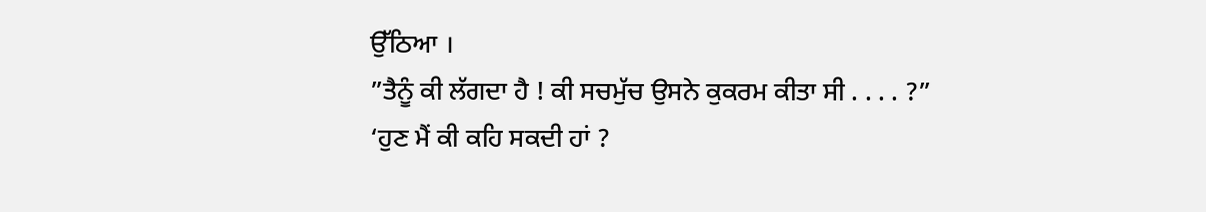ਉੱਠਿਆ ।
”ਤੈਨੂੰ ਕੀ ਲੱਗਦਾ ਹੈ ! ਕੀ ਸਚਮੁੱਚ ਉਸਨੇ ਕੁਕਰਮ ਕੀਤਾ ਸੀ . . . . ?”
‘ਹੁਣ ਮੈਂ ਕੀ ਕਹਿ ਸਕਦੀ ਹਾਂ ?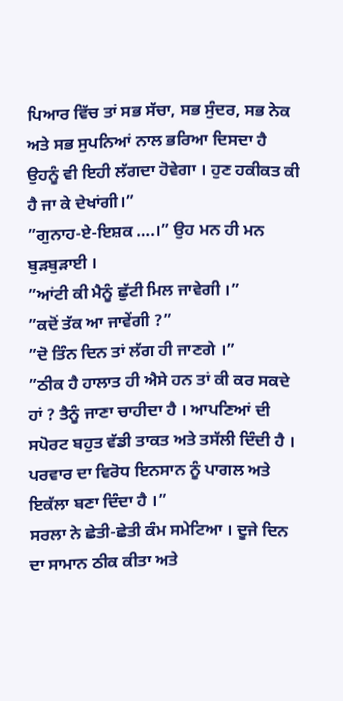ਪਿਆਰ ਵਿੱਚ ਤਾਂ ਸਭ ਸੱਚਾ, ਸਭ ਸੁੰਦਰ, ਸਭ ਨੇਕ ਅਤੇ ਸਭ ਸੁਪਨਿਆਂ ਨਾਲ ਭਰਿਆ ਦਿਸਦਾ ਹੈ ਉਹਨੂੰ ਵੀ ਇਹੀ ਲੱਗਦਾ ਹੋਵੇਗਾ । ਹੁਣ ਹਕੀਕਤ ਕੀ ਹੈ ਜਾ ਕੇ ਦੇਖਾਂਗੀ।”
”ਗੁਨਾਹ-ਏ-ਇਸ਼ਕ ….।” ਉਹ ਮਨ ਹੀ ਮਨ ਬੁੜਬੁੜਾਈ ।
”ਆਂਟੀ ਕੀ ਮੈਨੂੰ ਛੁੱਟੀ ਮਿਲ ਜਾਵੇਗੀ ।”
”ਕਦੋਂ ਤੱਕ ਆ ਜਾਵੇਂਗੀ ?”
”ਦੋ ਤਿੰਨ ਦਿਨ ਤਾਂ ਲੱਗ ਹੀ ਜਾਣਗੇ ।”
”ਠੀਕ ਹੈ ਹਾਲਾਤ ਹੀ ਐਸੇ ਹਨ ਤਾਂ ਕੀ ਕਰ ਸਕਦੇ ਹਾਂ ? ਤੈਨੂੰ ਜਾਣਾ ਚਾਹੀਦਾ ਹੈ । ਆਪਣਿਆਂ ਦੀ ਸਪੋਰਟ ਬਹੁਤ ਵੱਡੀ ਤਾਕਤ ਅਤੇ ਤਸੱਲੀ ਦਿੰਦੀ ਹੈ । ਪਰਵਾਰ ਦਾ ਵਿਰੋਧ ਇਨਸਾਨ ਨੂੰ ਪਾਗਲ ਅਤੇ ਇਕੱਲਾ ਬਣਾ ਦਿੰਦਾ ਹੈ ।”
ਸਰਲਾ ਨੇ ਛੇਤੀ-ਛੇਤੀ ਕੰਮ ਸਮੇਟਿਆ । ਦੂਜੇ ਦਿਨ ਦਾ ਸਾਮਾਨ ਠੀਕ ਕੀਤਾ ਅਤੇ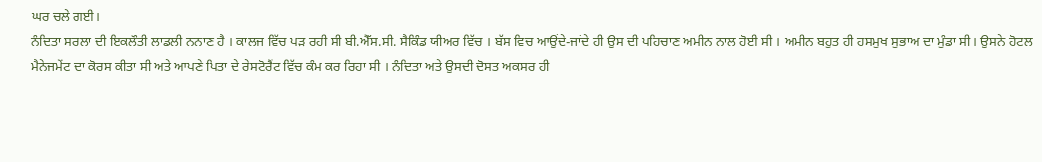ਘਰ ਚਲੇ ਗਈ।
ਨੰਦਿਤਾ ਸਰਲਾ ਦੀ ਇਕਲੌਤੀ ਲਾਡਲੀ ਨਨਾਣ ਹੈ । ਕਾਲਜ ਵਿੱਚ ਪੜ ਰਹੀ ਸੀ ਬੀ.ਐੱਸ.ਸੀ. ਸੈਕਿੰਡ ਯੀਅਰ ਵਿੱਚ । ਬੱਸ ਵਿਚ ਆਉਂਦੇ-ਜਾਂਦੇ ਹੀ ਉਸ ਦੀ ਪਹਿਚਾਣ ਅਮੀਨ ਨਾਲ ਹੋਈ ਸੀ । ਅਮੀਨ ਬਹੁਤ ਹੀ ਹਸਮੁਖ ਸੁਭਾਅ ਦਾ ਮੁੰਡਾ ਸੀ। ਉਸਨੇ ਹੋਟਲ ਮੈਨੇਜਮੇਂਟ ਦਾ ਕੋਰਸ ਕੀਤਾ ਸੀ ਅਤੇ ਆਪਣੇ ਪਿਤਾ ਦੇ ਰੇਸਟੋਰੈਂਟ ਵਿੱਚ ਕੰਮ ਕਰ ਰਿਹਾ ਸੀ । ਨੰਦਿਤਾ ਅਤੇ ਉਸਦੀ ਦੋਸਤ ਅਕਸਰ ਹੀ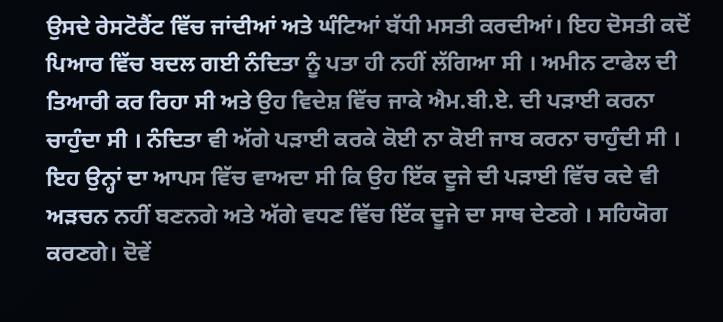ਉਸਦੇ ਰੇਸਟੋਰੈਂਟ ਵਿੱਚ ਜਾਂਦੀਆਂ ਅਤੇ ਘੰਟਿਆਂ ਬੱਧੀ ਮਸਤੀ ਕਰਦੀਆਂ। ਇਹ ਦੋਸਤੀ ਕਦੋਂ ਪਿਆਰ ਵਿੱਚ ਬਦਲ ਗਈ ਨੰਦਿਤਾ ਨੂੰ ਪਤਾ ਹੀ ਨਹੀਂ ਲੱਗਿਆ ਸੀ । ਅਮੀਨ ਟਾਫੇਲ ਦੀ ਤਿਆਰੀ ਕਰ ਰਿਹਾ ਸੀ ਅਤੇ ਉਹ ਵਿਦੇਸ਼ ਵਿੱਚ ਜਾਕੇ ਐਮ.ਬੀ.ਏ. ਦੀ ਪੜਾਈ ਕਰਨਾ ਚਾਹੁੰਦਾ ਸੀ । ਨੰਦਿਤਾ ਵੀ ਅੱਗੇ ਪੜਾਈ ਕਰਕੇ ਕੋਈ ਨਾ ਕੋਈ ਜਾਬ ਕਰਨਾ ਚਾਹੁੰਦੀ ਸੀ । ਇਹ ਉਨ੍ਹਾਂ ਦਾ ਆਪਸ ਵਿੱਚ ਵਾਅਦਾ ਸੀ ਕਿ ਉਹ ਇੱਕ ਦੂਜੇ ਦੀ ਪੜਾਈ ਵਿੱਚ ਕਦੇ ਵੀ ਅੜਚਨ ਨਹੀਂ ਬਣਨਗੇ ਅਤੇ ਅੱਗੇ ਵਧਣ ਵਿੱਚ ਇੱਕ ਦੂਜੇ ਦਾ ਸਾਥ ਦੇਣਗੇ । ਸਹਿਯੋਗ ਕਰਣਗੇ। ਦੋਵੇਂ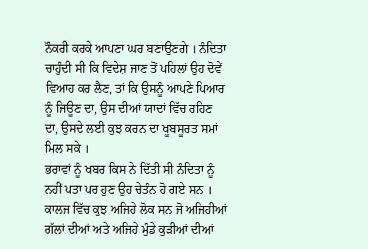ਨੌਕਰੀ ਕਰਕੇ ਆਪਣਾ ਘਰ ਬਣਾਉਣਗੇ । ਨੰਦਿਤਾ ਚਾਹੁੰਦੀ ਸੀ ਕਿ ਵਿਦੇਸ਼ ਜਾਣ ਤੋਂ ਪਹਿਲਾਂ ਉਹ ਦੋਵੇਂ ਵਿਆਹ ਕਰ ਲੈਣ, ਤਾਂ ਕਿ ਉਸਨੂੰ ਆਪਣੇ ਪਿਆਰ ਨੂੰ ਜਿਊਣ ਦਾ, ਉਸ ਦੀਆਂ ਯਾਦਾਂ ਵਿੱਚ ਰਹਿਣ ਦਾ, ਉਸਦੇ ਲਈ ਕੁਝ ਕਰਨ ਦਾ ਖੂਬਸੂਰਤ ਸਮਾਂ ਮਿਲ ਸਕੇ ।
ਭਰਾਵਾਂ ਨੂੰ ਖਬਰ ਕਿਸ ਨੇ ਦਿੱਤੀ ਸੀ ਨੰਦਿਤਾ ਨੂੰ ਨਹੀਂ ਪਤਾ ਪਰ ਹੁਣ ਉਹ ਚੇਤੰਨ ਹੋ ਗਏ ਸਨ । ਕਾਲਜ ਵਿੱਚ ਕੁਝ ਅਜਿਹੇ ਲੋਕ ਸਨ ਜੋ ਅਜਿਹੀਆਂ ਗੱਲਾਂ ਦੀਆਂ ਅਤੇ ਅਜਿਹੇ ਮੁੰਡੇ ਕੁੜੀਆਂ ਦੀਆਂ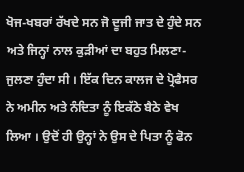ਖੋਜ-ਖਬਰਾਂ ਰੱਖਦੇ ਸਨ ਜੋ ਦੂਜੀ ਜਾਤ ਦੇ ਹੁੰਦੇ ਸਨ ਅਤੇ ਜਿਨ੍ਹਾਂ ਨਾਲ ਕੁੜੀਆਂ ਦਾ ਬਹੁਤ ਮਿਲਣਾ-ਜੁਲਣਾ ਹੁੰਦਾ ਸੀ । ਇੱਕ ਦਿਨ ਕਾਲਜ ਦੇ ਪ੍ਰੋਫੈਸਰ ਨੇ ਅਮੀਨ ਅਤੇ ਨੰਦਿਤਾ ਨੂੰ ਇਕੱਠੇ ਬੈਠੇ ਵੇਖ ਲਿਆ । ਉਦੋਂ ਹੀ ਉਨ੍ਹਾਂ ਨੇ ਉਸ ਦੇ ਪਿਤਾ ਨੂੰ ਫੋਨ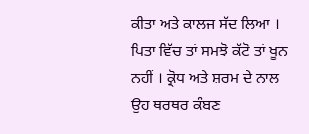ਕੀਤਾ ਅਤੇ ਕਾਲਜ ਸੱਦ ਲਿਆ । ਪਿਤਾ ਵਿੱਚ ਤਾਂ ਸਮਝੋ ਕੱਟੋ ਤਾਂ ਖੂਨ ਨਹੀਂ । ਕ੍ਰੋਧ ਅਤੇ ਸ਼ਰਮ ਦੇ ਨਾਲ ਉਹ ਥਰਥਰ ਕੰਬਣ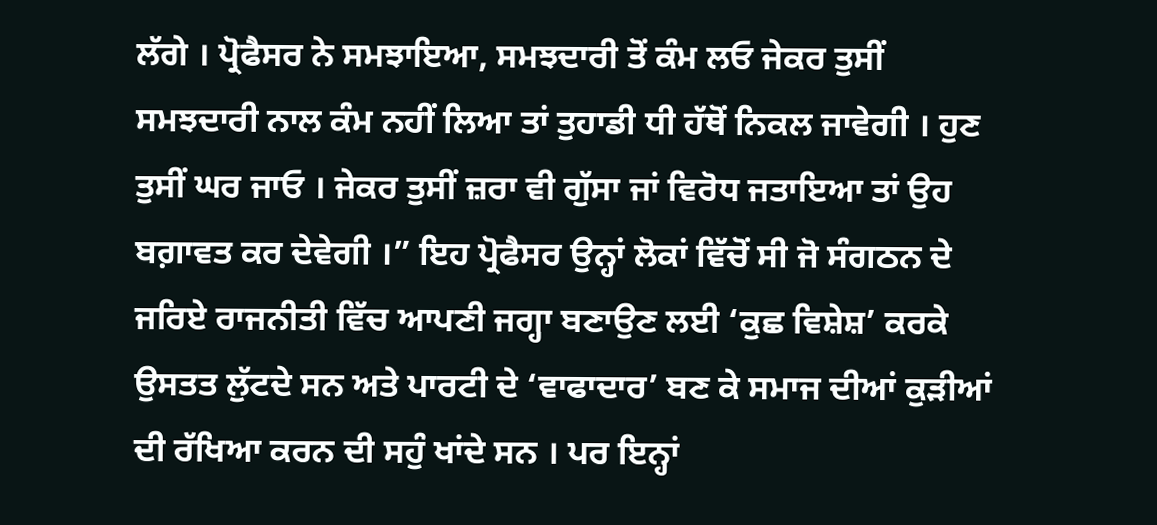ਲੱਗੇ । ਪ੍ਰੋਫੈਸਰ ਨੇ ਸਮਝਾਇਆ, ਸਮਝਦਾਰੀ ਤੋਂ ਕੰਮ ਲਓ ਜੇਕਰ ਤੁਸੀਂ ਸਮਝਦਾਰੀ ਨਾਲ ਕੰਮ ਨਹੀਂ ਲਿਆ ਤਾਂ ਤੁਹਾਡੀ ਧੀ ਹੱਥੋਂ ਨਿਕਲ ਜਾਵੇਗੀ । ਹੁਣ ਤੁਸੀਂ ਘਰ ਜਾਓ । ਜੇਕਰ ਤੁਸੀਂ ਜ਼ਰਾ ਵੀ ਗੁੱਸਾ ਜਾਂ ਵਿਰੋਧ ਜਤਾਇਆ ਤਾਂ ਉਹ ਬਗ਼ਾਵਤ ਕਰ ਦੇਵੇਗੀ ।” ਇਹ ਪ੍ਰੋਫੈਸਰ ਉਨ੍ਹਾਂ ਲੋਕਾਂ ਵਿੱਚੋਂ ਸੀ ਜੋ ਸੰਗਠਨ ਦੇ ਜਰਿਏ ਰਾਜਨੀਤੀ ਵਿੱਚ ਆਪਣੀ ਜਗ੍ਹਾ ਬਣਾਉਣ ਲਈ ‘ਕੁਛ ਵਿਸ਼ੇਸ਼’ ਕਰਕੇ ਉਸਤਤ ਲੁੱਟਦੇ ਸਨ ਅਤੇ ਪਾਰਟੀ ਦੇ ‘ਵਾਫਾਦਾਰ’ ਬਣ ਕੇ ਸਮਾਜ ਦੀਆਂ ਕੁੜੀਆਂ ਦੀ ਰੱਖਿਆ ਕਰਨ ਦੀ ਸਹੁੰ ਖਾਂਦੇ ਸਨ । ਪਰ ਇਨ੍ਹਾਂ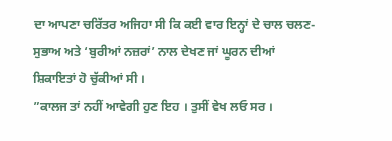ਦਾ ਆਪਣਾ ਚਰਿੱਤਰ ਅਜਿਹਾ ਸੀ ਕਿ ਕਈ ਵਾਰ ਇਨ੍ਹਾਂ ਦੇ ਚਾਲ ਚਲਣ-ਸੁਭਾਅ ਅਤੇ ‘ਬੁਰੀਆਂ ਨਜ਼ਰਾਂ’ ਨਾਲ ਦੇਖਣ ਜਾਂ ਘੂਰਨ ਦੀਆਂ ਸ਼ਿਕਾਇਤਾਂ ਹੋ ਚੁੱਕੀਆਂ ਸੀ ।
”ਕਾਲਜ ਤਾਂ ਨਹੀਂ ਆਵੇਗੀ ਹੁਣ ਇਹ । ਤੁਸੀਂ ਵੇਖ ਲਓ ਸਰ ।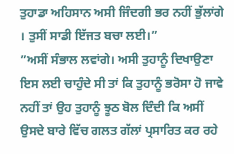ਤੁਹਾਡਾ ਅਹਿਸਾਨ ਅਸੀ ਜਿੰਦਗੀ ਭਰ ਨਹੀਂ ਭੁੱਲਾਂਗੇ । ਤੁਸੀਂ ਸਾਡੀ ਇੱਜਤ ਬਚਾ ਲਈ।”
”ਅਸੀਂ ਸੰਭਾਲ ਲਵਾਂਗੇ। ਅਸੀ ਤੁਹਾਨੂੰ ਦਿਖਾਉਣਾ ਇਸ ਲਈ ਚਾਹੁੰਦੇ ਸੀ ਤਾਂ ਕਿ ਤੁਹਾਨੂੰ ਭਰੋਸਾ ਹੋ ਜਾਵੇ ਨਹੀਂ ਤਾਂ ਉਹ ਤੁਹਾਨੂੰ ਝੂਠ ਬੋਲ ਦਿੰਦੀ ਕਿ ਅਸੀਂ ਉਸਦੇ ਬਾਰੇ ਵਿੱਚ ਗਲਤ ਗੱਲਾਂ ਪ੍ਰਸਾਰਿਤ ਕਰ ਰਹੇ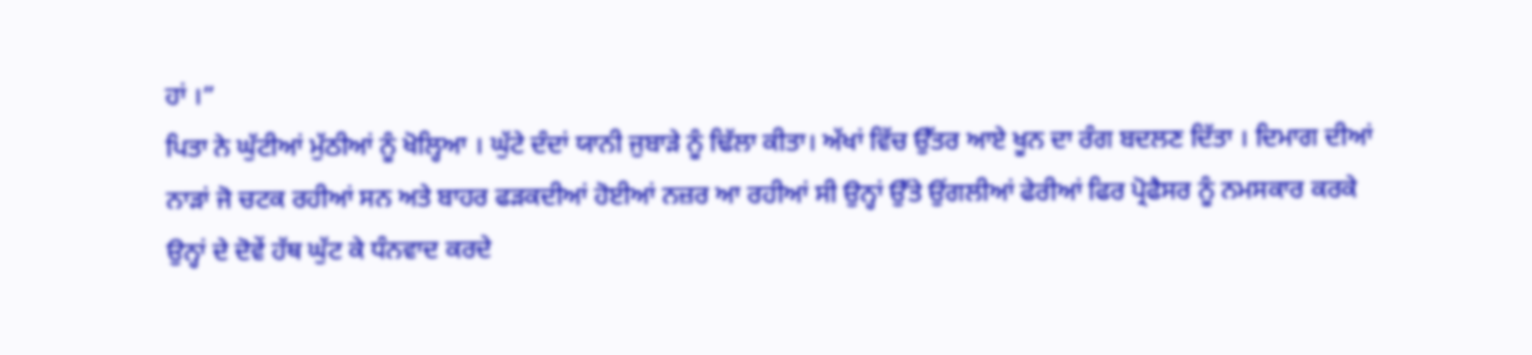ਹਾਂ ।”
ਪਿਤਾ ਨੇ ਘੁੱਟੀਆਂ ਮੁੱਠੀਆਂ ਨੂੰ ਖੋਲ੍ਹਿਆ । ਘੁੱਟੇ ਦੰਦਾਂ ਯਾਨੀ ਜੁਬਾੜੇ ਨੂੰ ਢਿੱਲਾ ਕੀਤਾ। ਅੱਖਾਂ ਵਿੱਚ ਉੱਤਰ ਆਏ ਖੂਨ ਦਾ ਰੰਗ ਬਦਲਣ ਦਿੱਤਾ । ਦਿਮਾਗ ਦੀਆਂ ਨਾੜਾਂ ਜੋ ਚਟਕ ਰਹੀਆਂ ਸਨ ਅਤੇ ਬਾਹਰ ਫੜਕਦੀਆਂ ਹੋਈਆਂ ਨਜ਼ਰ ਆ ਰਹੀਆਂ ਸੀ ਉਨ੍ਹਾਂ ਉੱਤੇ ਉਂਗਲੀਆਂ ਫੇਰੀਆਂ ਫਿਰ ਪ੍ਰੋਫੈਸਰ ਨੂੰ ਨਮਸਕਾਰ ਕਰਕੇ ਉਨ੍ਹਾਂ ਦੇ ਦੋਵੇਂ ਹੱਥ ਘੁੱਟ ਕੇ ਧੰਨਵਾਦ ਕਰਦੇ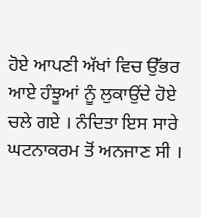ਹੋਏ ਆਪਣੀ ਅੱਖਾਂ ਵਿਚ ਉੱਭਰ ਆਏ ਹੰਝੂਆਂ ਨੂੰ ਲੁਕਾਉਂਦੇ ਹੋਏ ਚਲੇ ਗਏ । ਨੰਦਿਤਾ ਇਸ ਸਾਰੇ ਘਟਨਾਕਰਮ ਤੋਂ ਅਨਜਾਣ ਸੀ ।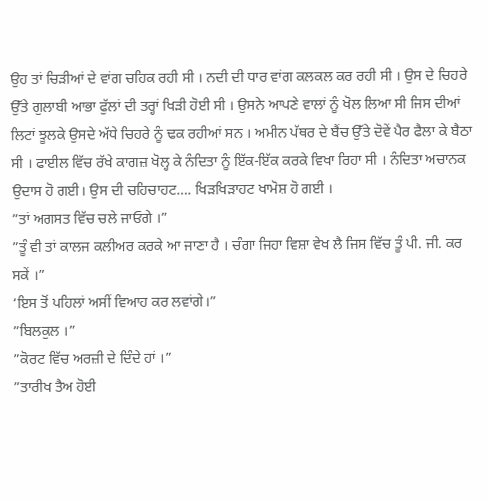ਉਹ ਤਾਂ ਚਿੜੀਆਂ ਦੇ ਵਾਂਗ ਚਹਿਕ ਰਹੀ ਸੀ । ਨਦੀ ਦੀ ਧਾਰ ਵਾਂਗ ਕਲਕਲ ਕਰ ਰਹੀ ਸੀ । ਉਸ ਦੇ ਚਿਹਰੇ ਉੱਤੇ ਗੁਲਾਬੀ ਆਭਾ ਫੁੱਲਾਂ ਦੀ ਤਰ੍ਹਾਂ ਖਿੜੀ ਹੋਈ ਸੀ । ਉਸਨੇ ਆਪਣੇ ਵਾਲਾਂ ਨੂੰ ਖੋਲ ਲਿਆ ਸੀ ਜਿਸ ਦੀਆਂ ਲਿਟਾਂ ਝੂਲਕੇ ਉਸਦੇ ਅੱਧੇ ਚਿਹਰੇ ਨੂੰ ਢਕ ਰਹੀਆਂ ਸਨ । ਅਮੀਨ ਪੱਥਰ ਦੇ ਬੈਂਚ ਉੱਤੇ ਦੋਵੇਂ ਪੈਰ ਫੈਲਾ ਕੇ ਬੈਠਾ ਸੀ । ਫਾਈਲ ਵਿੱਚ ਰੱਖੇ ਕਾਗਜ਼ ਖੋਲ੍ਹ ਕੇ ਨੰਦਿਤਾ ਨੂੰ ਇੱਕ-ਇੱਕ ਕਰਕੇ ਵਿਖਾ ਰਿਹਾ ਸੀ । ਨੰਦਿਤਾ ਅਚਾਨਕ ਉਦਾਸ ਹੋ ਗਈ। ਉਸ ਦੀ ਚਹਿਚਾਹਟ…. ਖਿੜਖਿੜਾਹਟ ਖਾਮੋਸ਼ ਹੋ ਗਈ ।
”ਤਾਂ ਅਗਸਤ ਵਿੱਚ ਚਲੇ ਜਾਓਗੇ ।”
”ਤੂੰ ਵੀ ਤਾਂ ਕਾਲਜ ਕਲੀਅਰ ਕਰਕੇ ਆ ਜਾਣਾ ਹੈ । ਚੰਗਾ ਜਿਹਾ ਵਿਸ਼ਾ ਵੇਖ ਲੈ ਜਿਸ ਵਿੱਚ ਤੂੰ ਪੀ. ਜੀ. ਕਰ ਸਕੇਂ ।”
‘ਇਸ ਤੋਂ ਪਹਿਲਾਂ ਅਸੀਂ ਵਿਆਹ ਕਰ ਲਵਾਂਗੇ।”
”ਬਿਲਕੁਲ ।”
”ਕੋਰਟ ਵਿੱਚ ਅਰਜ਼ੀ ਦੇ ਦਿੰਦੇ ਹਾਂ ।”
”ਤਾਰੀਖ ਤੈਅ ਹੋਈ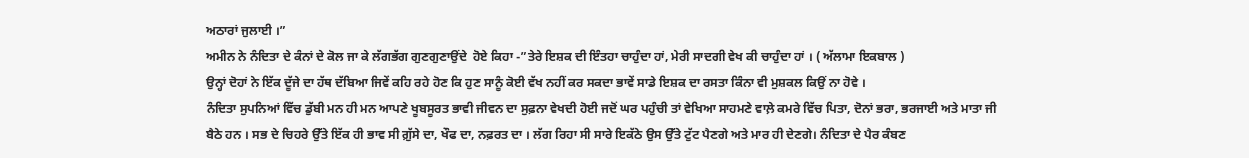ਅਠਾਰਾਂ ਜੁਲਾਈ ।”
ਅਮੀਨ ਨੇ ਨੰਦਿਤਾ ਦੇ ਕੰਨਾਂ ਦੇ ਕੋਲ ਜਾ ਕੇ ਲੱਗਭੱਗ ਗੁਣਗੁਣਾਉਂਦੇ  ਹੋਏ ਕਿਹਾ -”ਤੇਰੇ ਇਸ਼ਕ ਦੀ ਇੰਤਹਾ ਚਾਹੁੰਦਾ ਹਾਂ, ਮੇਰੀ ਸਾਦਗੀ ਵੇਖ ਕੀ ਚਾਹੁੰਦਾ ਹਾਂ । ( ਅੱਲਾਮਾ ਇਕਬਾਲ )
ਉਨ੍ਹਾਂ ਦੋਹਾਂ ਨੇ ਇੱਕ ਦੂੱਜੇ ਦਾ ਹੱਥ ਦੱਬਿਆ ਜਿਵੇਂ ਕਹਿ ਰਹੇ ਹੋਣ ਕਿ ਹੁਣ ਸਾਨੂੰ ਕੋਈ ਵੱਖ ਨਹੀਂ ਕਰ ਸਕਦਾ ਭਾਵੇਂ ਸਾਡੇ ਇਸ਼ਕ ਦਾ ਰਸਤਾ ਕਿੰਨਾ ਵੀ ਮੁਸ਼ਕਲ ਕਿਉਂ ਨਾ ਹੋਵੇ ।
ਨੰਦਿਤਾ ਸੁਪਨਿਆਂ ਵਿੱਚ ਡੁੱਬੀ ਮਨ ਹੀ ਮਨ ਆਪਣੇ ਖੂਬਸੂਰਤ ਭਾਵੀ ਜੀਵਨ ਦਾ ਸੁਫ਼ਨਾ ਵੇਖਦੀ ਹੋਈ ਜਦੋਂ ਘਰ ਪਹੁੰਚੀ ਤਾਂ ਵੇਖਿਆ ਸਾਹਮਣੇ ਵਾਲ਼ੇ ਕਮਰੇ ਵਿੱਚ ਪਿਤਾ, ਦੋਨਾਂ ਭਰਾ, ਭਰਜਾਈ ਅਤੇ ਮਾਤਾ ਜੀ ਬੈਠੇ ਹਨ । ਸਭ ਦੇ ਚਿਹਰੇ ਉੱਤੇ ਇੱਕ ਹੀ ਭਾਵ ਸੀ ਗ਼ੁੱਸੇ ਦਾ, ਖੌਫ ਦਾ, ਨਫ਼ਰਤ ਦਾ । ਲੱਗ ਰਿਹਾ ਸੀ ਸਾਰੇ ਇਕੱਠੇ ਉਸ ਉੱਤੇ ਟੁੱਟ ਪੈਣਗੇ ਅਤੇ ਮਾਰ ਹੀ ਦੇਣਗੇ। ਨੰਦਿਤਾ ਦੇ ਪੈਰ ਕੰਬਣ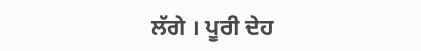ਲੱਗੇ । ਪੂਰੀ ਦੇਹ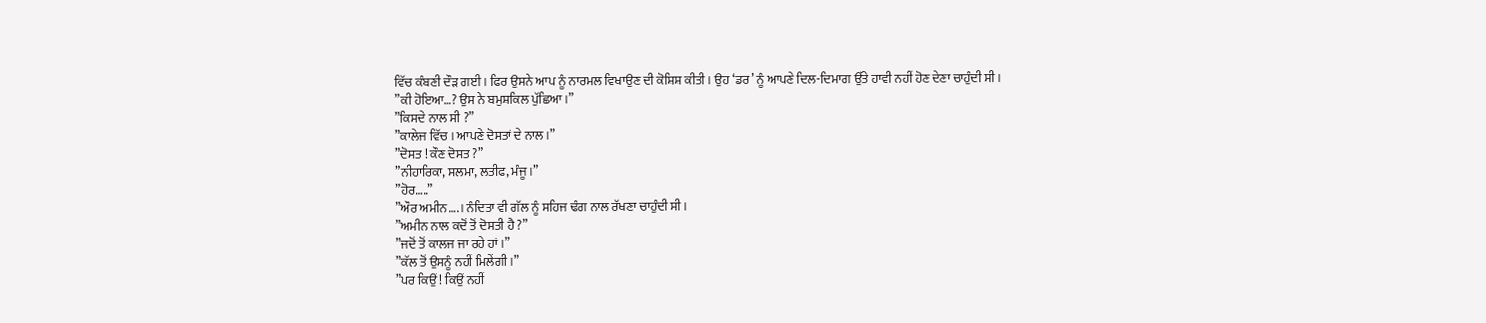ਵਿੱਚ ਕੰਬਣੀ ਦੌੜ ਗਈ । ਫਿਰ ਉਸਨੇ ਆਪ ਨੂੰ ਨਾਰਮਲ ਵਿਖਾਉਣ ਦੀ ਕੋਸ਼ਿਸ਼ ਕੀਤੀ । ਉਹ ‘ਡਰ’ ਨੂੰ ਆਪਣੇ ਦਿਲ-ਦਿਮਾਗ ਉੱਤੇ ਹਾਵੀ ਨਹੀਂ ਹੋਣ ਦੇਣਾ ਚਾਹੁੰਦੀ ਸੀ ।
”ਕੀ ਹੋਇਆ…? ਉਸ ਨੇ ਬਮੁਸ਼ਕਿਲ ਪੁੱਛਿਆ ।”
”ਕਿਸਦੇ ਨਾਲ ਸੀ ?”
”ਕਾਲੇਜ ਵਿੱਚ । ਆਪਣੇ ਦੋਸਤਾਂ ਦੇ ਨਾਲ ।”
”ਦੋਸਤ ! ਕੌਣ ਦੋਸਤ ?”
”ਨੀਹਾਰਿਕਾ, ਸਲਮਾ, ਲਤੀਫ, ਮੰਜੂ ।”
”ਹੋਰ…..”
”ਔਰ ਅਮੀਨ….। ਨੰਦਿਤਾ ਵੀ ਗੱਲ ਨੂੰ ਸਹਿਜ ਢੰਗ ਨਾਲ ਰੱਖਣਾ ਚਾਹੁੰਦੀ ਸੀ ।
”ਅਮੀਨ ਨਾਲ ਕਦੋਂ ਤੋਂ ਦੋਸਤੀ ਹੈ ?”
”ਜਦੋਂ ਤੋਂ ਕਾਲਜ ਜਾ ਰਹੇ ਹਾਂ ।”
”ਕੱਲ ਤੋਂ ਉਸਨੂੰ ਨਹੀਂ ਮਿਲੇਂਗੀ ।”
”ਪਰ ਕਿਉਂ ! ਕਿਉਂ ਨਹੀਂ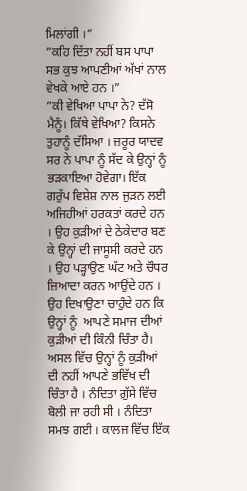ਮਿਲਾਂਗੀ ।”
”ਕਹਿ ਦਿੱਤਾ ਨਹੀਂ ਬਸ ਪਾਪਾ ਸਭ ਕੁਝ ਆਪਣੀਆਂ ਅੱਖਾਂ ਨਾਲ ਵੇਖਕੇ ਆਏ ਹਨ ।”
”ਕੀ ਵੇਖਿਆ ਪਾਪਾ ਨੇ? ਦੱਸੋ ਮੈਨੂੰ। ਕਿੱਥੇ ਵੇਖਿਆ? ਕਿਸਨੇ ਤੁਹਾਨੂੰ ਦੱਸਿਆ । ਜ਼ਰੂਰ ਯਾਦਵ ਸਰ ਨੇ ਪਾਪਾ ਨੂੰ ਸੱਦ ਕੇ ਉਨ੍ਹਾਂ ਨੂੰ ਭੜਕਾਇਆ ਹੋਵੇਗਾ। ਇੱਕ ਗਰੁੱਪ ਵਿਸ਼ੇਸ਼ ਨਾਲ ਜੁੜਨ ਲਈ ਅਜਿਹੀਆਂ ਹਰਕਤਾਂ ਕਰਦੇ ਹਨ । ਉਹ ਕੁੜੀਆਂ ਦੇ ਠੇਕੇਦਾਰ ਬਣ ਕੇ ਉਨ੍ਹਾਂ ਦੀ ਜਾਸੂਸੀ ਕਰਦੇ ਹਨ । ਉਹ ਪੜ੍ਹਾਉਣ ਘੱਟ ਅਤੇ ਚੌਧਰ ਜ਼ਿਆਦਾ ਕਰਨ ਆਉਂਦੇ ਹਨ । ਉਹ ਦਿਖਾਉਣਾ ਚਾਹੁੰਦੇ ਹਨ ਕਿ ਉਨ੍ਹਾਂ ਨੂੰ  ਆਪਣੇ ਸਮਾਜ ਦੀਆਂ ਕੁੜੀਆਂ ਦੀ ਕਿੰਨੀ ਚਿੰਤਾ ਹੈ। ਅਸਲ ਵਿੱਚ ਉਨ੍ਹਾਂ ਨੂੰ ਕੁੜੀਆਂ ਦੀ ਨਹੀਂ ਆਪਣੇ ਭਵਿੱਖ ਦੀ ਚਿੰਤਾ ਹੈ । ਨੰਦਿਤਾ ਗ਼ੁੱਸੇ ਵਿੱਚ ਬੋਲੀ ਜਾ ਰਹੀ ਸੀ । ਨੰਦਿਤਾ ਸਮਝ ਗਈ । ਕਾਲਜ ਵਿੱਚ ਇੱਕ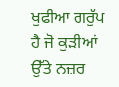ਖੁਫੀਆ ਗਰੁੱਪ ਹੈ ਜੋ ਕੁੜੀਆਂ ਉੱਤੇ ਨਜ਼ਰ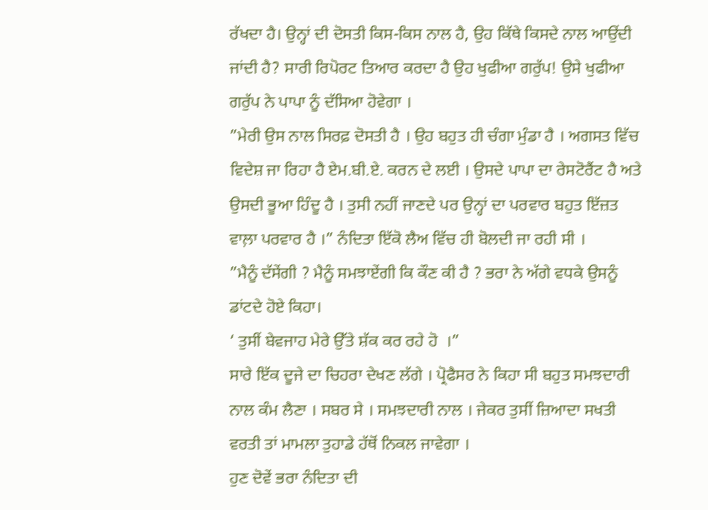ਰੱਖਦਾ ਹੈ। ਉਨ੍ਹਾਂ ਦੀ ਦੋਸਤੀ ਕਿਸ-ਕਿਸ ਨਾਲ ਹੈ, ਉਹ ਕਿੱਥੇ ਕਿਸਦੇ ਨਾਲ ਆਉਂਦੀ ਜਾਂਦੀ ਹੈ? ਸਾਰੀ ਰਿਪੋਰਟ ਤਿਆਰ ਕਰਦਾ ਹੈ ਉਹ ਖੁਫੀਆ ਗਰੁੱਪ! ਉਸੇ ਖੁਫੀਆ ਗਰੁੱਪ ਨੇ ਪਾਪਾ ਨੂੰ ਦੱਸਿਆ ਹੋਵੇਗਾ ।
”ਮੇਰੀ ਉਸ ਨਾਲ ਸਿਰਫ਼ ਦੋਸਤੀ ਹੈ । ਉਹ ਬਹੁਤ ਹੀ ਚੰਗਾ ਮੁੰਡਾ ਹੈ । ਅਗਸਤ ਵਿੱਚ ਵਿਦੇਸ਼ ਜਾ ਰਿਹਾ ਹੈ ਏਮ.ਬੀ.ਏ. ਕਰਨ ਦੇ ਲਈ । ਉਸਦੇ ਪਾਪਾ ਦਾ ਰੇਸਟੋਰੈਂਟ ਹੈ ਅਤੇ ਉਸਦੀ ਭੂਆ ਹਿੰਦੂ ਹੈ । ਤੁਸੀ ਨਹੀਂ ਜਾਣਦੇ ਪਰ ਉਨ੍ਹਾਂ ਦਾ ਪਰਵਾਰ ਬਹੁਤ ਇੱਜ਼ਤ ਵਾਲ਼ਾ ਪਰਵਾਰ ਹੈ ।” ਨੰਦਿਤਾ ਇੱਕੋ ਲੈਅ ਵਿੱਚ ਹੀ ਬੋਲਦੀ ਜਾ ਰਹੀ ਸੀ ।
”ਮੈਨੂੰ ਦੱਸੇਂਗੀ ? ਮੈਨੂੰ ਸਮਝਾਏਂਗੀ ਕਿ ਕੌਣ ਕੀ ਹੈ ? ਭਰਾ ਨੇ ਅੱਗੇ ਵਧਕੇ ਉਸਨੂੰ ਡਾਂਟਦੇ ਹੋਏ ਕਿਹਾ।
‘ ਤੁਸੀਂ ਬੇਵਜਾਹ ਮੇਰੇ ਉੱਤੇ ਸ਼ੱਕ ਕਰ ਰਹੇ ਹੋ  ।”
ਸਾਰੇ ਇੱਕ ਦੂਜੇ ਦਾ ਚਿਹਰਾ ਦੇਖਣ ਲੱਗੇ । ਪ੍ਰੋਫੈਸਰ ਨੇ ਕਿਹਾ ਸੀ ਬਹੁਤ ਸਮਝਦਾਰੀ ਨਾਲ ਕੰਮ ਲੈਣਾ । ਸਬਰ ਸੇ । ਸਮਝਦਾਰੀ ਨਾਲ । ਜੇਕਰ ਤੁਸੀਂ ਜ਼ਿਆਦਾ ਸਖਤੀ ਵਰਤੀ ਤਾਂ ਮਾਮਲਾ ਤੁਹਾਡੇ ਹੱਥੋਂ ਨਿਕਲ ਜਾਵੇਗਾ ।
ਹੁਣ ਦੋਵੇਂ ਭਰਾ ਨੰਦਿਤਾ ਦੀ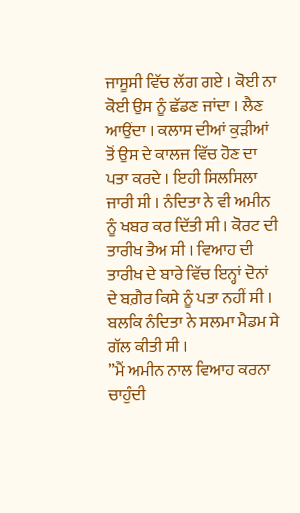ਜਾਸੂਸੀ ਵਿੱਚ ਲੱਗ ਗਏ । ਕੋਈ ਨਾ ਕੋਈ ਉਸ ਨੂੰ ਛੱਡਣ ਜਾਂਦਾ । ਲੈਣ ਆਉਂਦਾ । ਕਲਾਸ ਦੀਆਂ ਕੁੜੀਆਂ ਤੋਂ ਉਸ ਦੇ ਕਾਲਜ ਵਿੱਚ ਹੋਣ ਦਾ ਪਤਾ ਕਰਦੇ । ਇਹੀ ਸਿਲਸਿਲਾ ਜਾਰੀ ਸੀ । ਨੰਦਿਤਾ ਨੇ ਵੀ ਅਮੀਨ ਨੂੰ ਖਬਰ ਕਰ ਦਿੱਤੀ ਸੀ । ਕੋਰਟ ਦੀ ਤਾਰੀਖ ਤੈਅ ਸੀ । ਵਿਆਹ ਦੀ ਤਾਰੀਖ ਦੇ ਬਾਰੇ ਵਿੱਚ ਇਨ੍ਹਾਂ ਦੋਨਾਂ ਦੇ ਬਗ਼ੈਰ ਕਿਸੇ ਨੂੰ ਪਤਾ ਨਹੀਂ ਸੀ । ਬਲਕਿ ਨੰਦਿਤਾ ਨੇ ਸਲਮਾ ਮੈਡਮ ਸੇ ਗੱਲ ਕੀਤੀ ਸੀ ।
”ਮੈਂ ਅਮੀਨ ਨਾਲ ਵਿਆਹ ਕਰਨਾ ਚਾਹੁੰਦੀ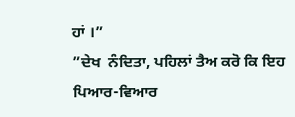ਹਾਂ ।”
”ਦੇਖ  ਨੰਦਿਤਾ, ਪਹਿਲਾਂ ਤੈਅ ਕਰੋ ਕਿ ਇਹ ਪਿਆਰ-ਵਿਆਰ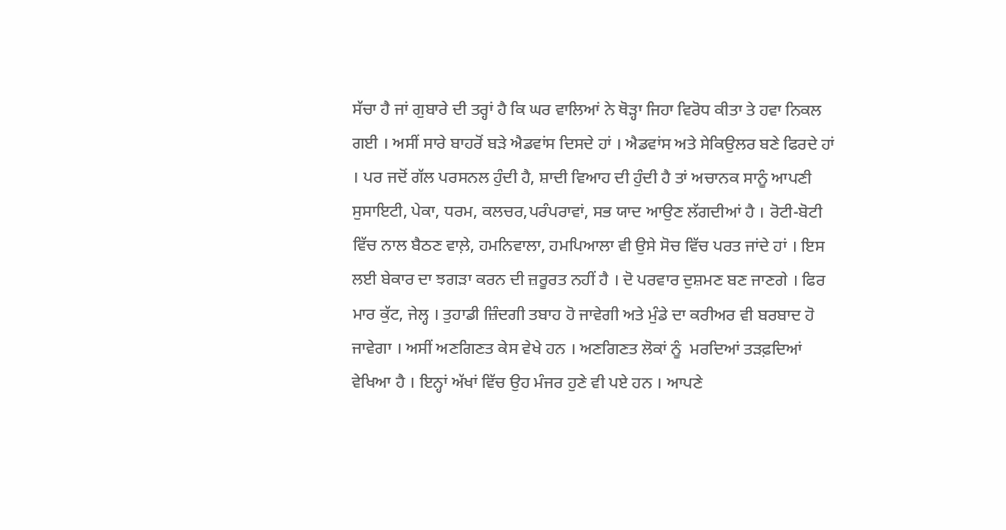ਸੱਚਾ ਹੈ ਜਾਂ ਗੁਬਾਰੇ ਦੀ ਤਰ੍ਹਾਂ ਹੈ ਕਿ ਘਰ ਵਾਲਿਆਂ ਨੇ ਥੋੜ੍ਹਾ ਜਿਹਾ ਵਿਰੋਧ ਕੀਤਾ ਤੇ ਹਵਾ ਨਿਕਲ ਗਈ । ਅਸੀਂ ਸਾਰੇ ਬਾਹਰੋਂ ਬੜੇ ਐਡਵਾਂਸ ਦਿਸਦੇ ਹਾਂ । ਐਡਵਾਂਸ ਅਤੇ ਸੇਕਿਉਲਰ ਬਣੇ ਫਿਰਦੇ ਹਾਂ । ਪਰ ਜਦੋਂ ਗੱਲ ਪਰਸਨਲ ਹੁੰਦੀ ਹੈ, ਸ਼ਾਦੀ ਵਿਆਹ ਦੀ ਹੁੰਦੀ ਹੈ ਤਾਂ ਅਚਾਨਕ ਸਾਨੂੰ ਆਪਣੀ ਸੁਸਾਇਟੀ, ਪੇਕਾ, ਧਰਮ, ਕਲਚਰ,ਪਰੰਪਰਾਵਾਂ, ਸਭ ਯਾਦ ਆਉਣ ਲੱਗਦੀਆਂ ਹੈ । ਰੋਟੀ-ਬੋਟੀ ਵਿੱਚ ਨਾਲ ਬੈਠਣ ਵਾਲ਼ੇ, ਹਮਨਿਵਾਲਾ, ਹਮਪਿਆਲਾ ਵੀ ਉਸੇ ਸੋਚ ਵਿੱਚ ਪਰਤ ਜਾਂਦੇ ਹਾਂ । ਇਸ ਲਈ ਬੇਕਾਰ ਦਾ ਝਗੜਾ ਕਰਨ ਦੀ ਜ਼ਰੂਰਤ ਨਹੀਂ ਹੈ । ਦੋ ਪਰਵਾਰ ਦੁਸ਼ਮਣ ਬਣ ਜਾਣਗੇ । ਫਿਰ ਮਾਰ ਕੁੱਟ, ਜੇਲ੍ਹ । ਤੁਹਾਡੀ ਜ਼ਿੰਦਗੀ ਤਬਾਹ ਹੋ ਜਾਵੇਗੀ ਅਤੇ ਮੁੰਡੇ ਦਾ ਕਰੀਅਰ ਵੀ ਬਰਬਾਦ ਹੋ ਜਾਵੇਗਾ । ਅਸੀਂ ਅਣਗਿਣਤ ਕੇਸ ਵੇਖੇ ਹਨ । ਅਣਗਿਣਤ ਲੋਕਾਂ ਨੂੰ  ਮਰਦਿਆਂ ਤੜਫ਼ਦਿਆਂ ਵੇਖਿਆ ਹੈ । ਇਨ੍ਹਾਂ ਅੱਖਾਂ ਵਿੱਚ ਉਹ ਮੰਜਰ ਹੁਣੇ ਵੀ ਪਏ ਹਨ । ਆਪਣੇ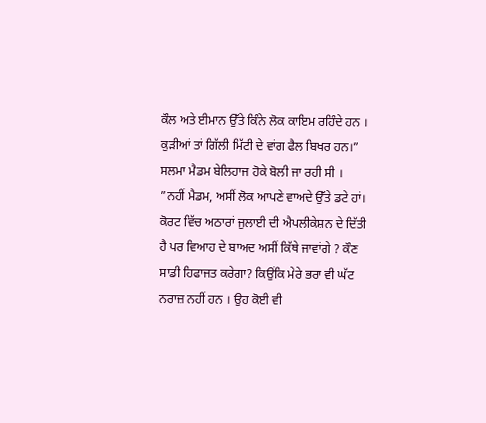ਕੌਲ ਅਤੇ ਈਮਾਨ ਉੱਤੇ ਕਿੰਨੇ ਲੋਕ ਕਾਇਮ ਰਹਿੰਦੇ ਹਨ । ਕੁੜੀਆਂ ਤਾਂ ਗਿੱਲੀ ਮਿੱਟੀ ਦੇ ਵਾਂਗ ਫੈਲ ਬਿਖਰ ਹਨ।” ਸਲਮਾ ਮੈਡਮ ਬੇਲਿਹਾਜ ਹੋਕੇ ਬੋਲੀ ਜਾ ਰਹੀ ਸੀ ।
”ਨਹੀਂ ਮੈਡਮ, ਅਸੀਂ ਲੋਕ ਆਪਣੇ ਵਾਅਦੇ ਉੱਤੇ ਡਟੇ ਹਾਂ। ਕੋਰਟ ਵਿੱਚ ਅਠਾਰਾਂ ਜੁਲਾਈ ਦੀ ਐਪਲੀਕੇਸ਼ਨ ਦੇ ਦਿੱਤੀ ਹੈ ਪਰ ਵਿਆਹ ਦੇ ਬਾਅਦ ਅਸੀਂ ਕਿੱਥੇ ਜਾਵਾਂਗੇ ? ਕੌਣ ਸਾਡੀ ਹਿਫਾਜਤ ਕਰੇਗਾ? ਕਿਉਂਕਿ ਮੇਰੇ ਭਰਾ ਵੀ ਘੱਟ ਨਰਾਜ਼ ਨਹੀਂ ਹਨ । ਉਹ ਕੋਈ ਵੀ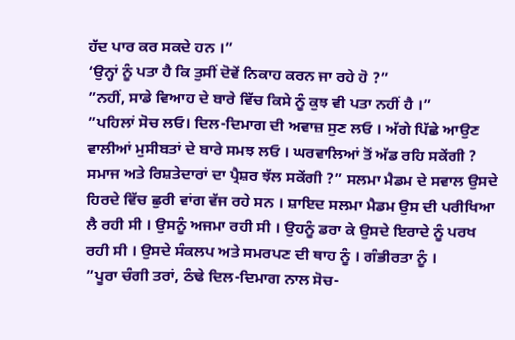ਹੱਦ ਪਾਰ ਕਰ ਸਕਦੇ ਹਨ ।”
‘ਉਨ੍ਹਾਂ ਨੂੰ ਪਤਾ ਹੈ ਕਿ ਤੁਸੀਂ ਦੋਵੇਂ ਨਿਕਾਹ ਕਰਨ ਜਾ ਰਹੇ ਹੋ ?”
”ਨਹੀਂ, ਸਾਡੇ ਵਿਆਹ ਦੇ ਬਾਰੇ ਵਿੱਚ ਕਿਸੇ ਨੂੰ ਕੁਝ ਵੀ ਪਤਾ ਨਹੀਂ ਹੈ ।”
”ਪਹਿਲਾਂ ਸੋਚ ਲਓ। ਦਿਲ-ਦਿਮਾਗ ਦੀ ਅਵਾਜ਼ ਸੁਣ ਲਓ । ਅੱਗੇ ਪਿੱਛੇ ਆਉਣ ਵਾਲੀਆਂ ਮੁਸੀਬਤਾਂ ਦੇ ਬਾਰੇ ਸਮਝ ਲਓ । ਘਰਵਾਲਿਆਂ ਤੋਂ ਅੱਡ ਰਹਿ ਸਕੇਂਗੀ ? ਸਮਾਜ ਅਤੇ ਰਿਸ਼ਤੇਦਾਰਾਂ ਦਾ ਪ੍ਰੈਸ਼ਰ ਝੱਲ ਸਕੇਂਗੀ ?” ਸਲਮਾ ਮੈਡਮ ਦੇ ਸਵਾਲ ਉਸਦੇ ਹਿਰਦੇ ਵਿੱਚ ਛੁਰੀ ਵਾਂਗ ਵੱਜ ਰਹੇ ਸਨ । ਸ਼ਾਇਦ ਸਲਮਾ ਮੈਡਮ ਉਸ ਦੀ ਪਰੀਖਿਆ ਲੈ ਰਹੀ ਸੀ । ਉਸਨੂੰ ਅਜਮਾ ਰਹੀ ਸੀ । ਉਹਨੂੰ ਡਰਾ ਕੇ ਉਸਦੇ ਇਰਾਦੇ ਨੂੰ ਪਰਖ ਰਹੀ ਸੀ । ਉਸਦੇ ਸੰਕਲਪ ਅਤੇ ਸਮਰਪਣ ਦੀ ਥਾਹ ਨੂੰ । ਗੰਭੀਰਤਾ ਨੂੰ ।
”ਪੂਰਾ ਚੰਗੀ ਤਰਾਂ, ਠੰਢੇ ਦਿਲ-ਦਿਮਾਗ ਨਾਲ ਸੋਚ-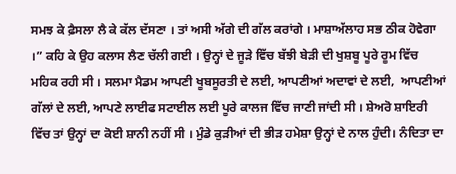ਸਮਝ ਕੇ ਫ਼ੈਸਲਾ ਲੈ ਕੇ ਕੱਲ ਦੱਸਣਾ । ਤਾਂ ਅਸੀ ਅੱਗੇ ਦੀ ਗੱਲ ਕਰਾਂਗੇ । ਮਾਸ਼ਾਅੱਲਾਹ ਸਭ ਠੀਕ ਹੋਵੇਗਾ ।” ਕਹਿ ਕੇ ਉਹ ਕਲਾਸ ਲੈਣ ਚੱਲੀ ਗਈ । ਉਨ੍ਹਾਂ ਦੇ ਜੂੜੇ ਵਿੱਚ ਬੱਝੀ ਬੇੜੀ ਦੀ ਖੁਸ਼ਬੂ ਪੂਰੇ ਰੂਮ ਵਿੱਚ ਮਹਿਕ ਰਹੀ ਸੀ । ਸਲਮਾ ਮੈਡਮ ਆਪਣੀ ਖੂਬਸੂਰਤੀ ਦੇ ਲਈ, ਆਪਣੀਆਂ ਅਦਾਵਾਂ ਦੇ ਲਈ,  ਆਪਣੀਆਂ ਗੱਲਾਂ ਦੇ ਲਈ, ਆਪਣੇ ਲਾਈਫ ਸਟਾਈਲ ਲਈ ਪੂਰੇ ਕਾਲਜ ਵਿੱਚ ਜਾਣੀ ਜਾਂਦੀ ਸੀ । ਸ਼ੇਅਰੋ ਸ਼ਾਇਰੀ ਵਿੱਚ ਤਾਂ ਉਨ੍ਹਾਂ ਦਾ ਕੋਈ ਸ਼ਾਨੀ ਨਹੀਂ ਸੀ । ਮੁੰਡੇ ਕੁੜੀਆਂ ਦੀ ਭੀੜ ਹਮੇਸ਼ਾ ਉਨ੍ਹਾਂ ਦੇ ਨਾਲ ਹੁੰਦੀ। ਨੰਦਿਤਾ ਦਾ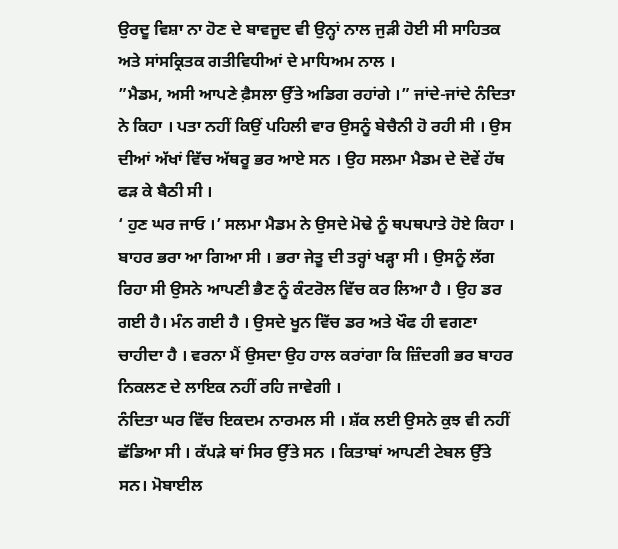ਉਰਦੂ ਵਿਸ਼ਾ ਨਾ ਹੋਣ ਦੇ ਬਾਵਜੂਦ ਵੀ ਉਨ੍ਹਾਂ ਨਾਲ ਜੁੜੀ ਹੋਈ ਸੀ ਸਾਹਿਤਕ ਅਤੇ ਸਾਂਸਕ੍ਰਿਤਕ ਗਤੀਵਿਧੀਆਂ ਦੇ ਮਾਧਿਅਮ ਨਾਲ ।
”ਮੈਡਮ, ਅਸੀ ਆਪਣੇ ਫ਼ੈਸਲਾ ਉੱਤੇ ਅਡਿਗ ਰਹਾਂਗੇ ।” ਜਾਂਦੇ-ਜਾਂਦੇ ਨੰਦਿਤਾ ਨੇ ਕਿਹਾ । ਪਤਾ ਨਹੀਂ ਕਿਉਂ ਪਹਿਲੀ ਵਾਰ ਉਸਨੂੰ ਬੇਚੈਨੀ ਹੋ ਰਹੀ ਸੀ । ਉਸ ਦੀਆਂ ਅੱਖਾਂ ਵਿੱਚ ਅੱਥਰੂ ਭਰ ਆਏ ਸਨ । ਉਹ ਸਲਮਾ ਮੈਡਮ ਦੇ ਦੋਵੇਂ ਹੱਥ ਫੜ ਕੇ ਬੈਠੀ ਸੀ ।
‘ ਹੁਣ ਘਰ ਜਾਓ ।’ ਸਲਮਾ ਮੈਡਮ ਨੇ ਉਸਦੇ ਮੋਢੇ ਨੂੰ ਥਪਥਪਾਤੇ ਹੋਏ ਕਿਹਾ ।
ਬਾਹਰ ਭਰਾ ਆ ਗਿਆ ਸੀ । ਭਰਾ ਜੇਤੂ ਦੀ ਤਰ੍ਹਾਂ ਖੜ੍ਹਾ ਸੀ । ਉਸਨੂੰ ਲੱਗ ਰਿਹਾ ਸੀ ਉਸਨੇ ਆਪਣੀ ਭੈਣ ਨੂੰ ਕੰਟਰੋਲ ਵਿੱਚ ਕਰ ਲਿਆ ਹੈ । ਉਹ ਡਰ ਗਈ ਹੈ। ਮੰਨ ਗਈ ਹੈ । ਉਸਦੇ ਖੂਨ ਵਿੱਚ ਡਰ ਅਤੇ ਖੌਫ ਹੀ ਵਗਣਾ ਚਾਹੀਦਾ ਹੈ । ਵਰਨਾ ਮੈਂ ਉਸਦਾ ਉਹ ਹਾਲ ਕਰਾਂਗਾ ਕਿ ਜ਼ਿੰਦਗੀ ਭਰ ਬਾਹਰ ਨਿਕਲਣ ਦੇ ਲਾਇਕ ਨਹੀਂ ਰਹਿ ਜਾਵੇਗੀ ।
ਨੰਦਿਤਾ ਘਰ ਵਿੱਚ ਇਕਦਮ ਨਾਰਮਲ ਸੀ । ਸ਼ੱਕ ਲਈ ਉਸਨੇ ਕੁਝ ਵੀ ਨਹੀਂ ਛੱਡਿਆ ਸੀ । ਕੱਪੜੇ ਥਾਂ ਸਿਰ ਉੱਤੇ ਸਨ । ਕਿਤਾਬਾਂ ਆਪਣੀ ਟੇਬਲ ਉੱਤੇ ਸਨ। ਮੋਬਾਈਲ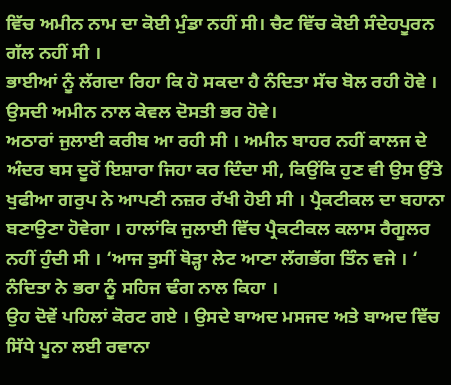ਵਿੱਚ ਅਮੀਨ ਨਾਮ ਦਾ ਕੋਈ ਮੁੰਡਾ ਨਹੀਂ ਸੀ। ਚੈਟ ਵਿੱਚ ਕੋਈ ਸੰਦੇਹਪੂਰਨ ਗੱਲ ਨਹੀਂ ਸੀ ।
ਭਾਈਆਂ ਨੂੰ ਲੱਗਦਾ ਰਿਹਾ ਕਿ ਹੋ ਸਕਦਾ ਹੈ ਨੰਦਿਤਾ ਸੱਚ ਬੋਲ ਰਹੀ ਹੋਵੇ । ਉਸਦੀ ਅਮੀਨ ਨਾਲ ਕੇਵਲ ਦੋਸਤੀ ਭਰ ਹੋਵੇ।
ਅਠਾਰਾਂ ਜੁਲਾਈ ਕਰੀਬ ਆ ਰਹੀ ਸੀ । ਅਮੀਨ ਬਾਹਰ ਨਹੀਂ ਕਾਲਜ ਦੇ ਅੰਦਰ ਬਸ ਦੂਰੋਂ ਇਸ਼ਾਰਾ ਜਿਹਾ ਕਰ ਦਿੰਦਾ ਸੀ, ਕਿਉਂਕਿ ਹੁਣ ਵੀ ਉਸ ਉੱਤੇ ਖੁਫੀਆ ਗਰੁਪ ਨੇ ਆਪਣੀ ਨਜ਼ਰ ਰੱਖੀ ਹੋਈ ਸੀ । ਪ੍ਰੈਕਟੀਕਲ ਦਾ ਬਹਾਨਾ ਬਣਾਉਣਾ ਹੋਵੇਗਾ । ਹਾਲਾਂਕਿ ਜੁਲਾਈ ਵਿੱਚ ਪ੍ਰੈਕਟੀਕਲ ਕਲਾਸ ਰੈਗੂਲਰ ਨਹੀਂ ਹੁੰਦੀ ਸੀ । ‘ਆਜ ਤੁਸੀਂ ਥੋੜ੍ਹਾ ਲੇਟ ਆਣਾ ਲੱਗਭੱਗ ਤਿੰਨ ਵਜੇ । ‘ ਨੰਦਿਤਾ ਨੇ ਭਰਾ ਨੂੰ ਸਹਿਜ ਢੰਗ ਨਾਲ ਕਿਹਾ ।
ਉਹ ਦੋਵੇਂ ਪਹਿਲਾਂ ਕੋਰਟ ਗਏ । ਉਸਦੇ ਬਾਅਦ ਮਸਜਦ ਅਤੇ ਬਾਅਦ ਵਿੱਚ ਸਿੱਧੇ ਪੂਨਾ ਲਈ ਰਵਾਨਾ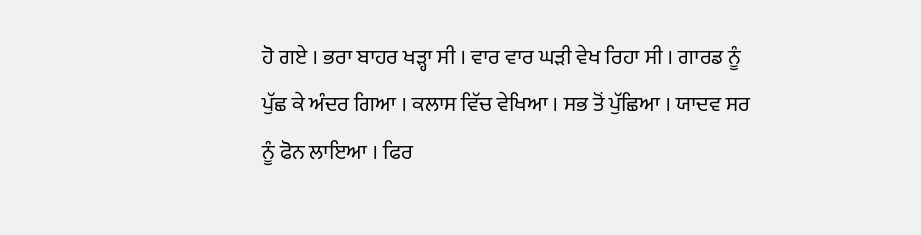ਹੋ ਗਏ । ਭਰਾ ਬਾਹਰ ਖੜ੍ਹਾ ਸੀ । ਵਾਰ ਵਾਰ ਘੜੀ ਵੇਖ ਰਿਹਾ ਸੀ । ਗਾਰਡ ਨੂੰ ਪੁੱਛ ਕੇ ਅੰਦਰ ਗਿਆ । ਕਲਾਸ ਵਿੱਚ ਵੇਖਿਆ । ਸਭ ਤੋਂ ਪੁੱਛਿਆ । ਯਾਦਵ ਸਰ ਨੂੰ ਫੋਨ ਲਾਇਆ । ਫਿਰ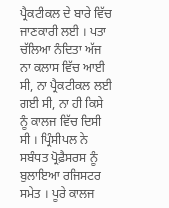ਪ੍ਰੈਕਟੀਕਲ ਦੇ ਬਾਰੇ ਵਿੱਚ ਜਾਣਕਾਰੀ ਲਈ । ਪਤਾ ਚੱਲਿਆ ਨੰਦਿਤਾ ਅੱਜ ਨਾ ਕਲਾਸ ਵਿੱਚ ਆਈ ਸੀ, ਨਾ ਪ੍ਰੈਕਟੀਕਲ ਲਈ ਗਈ ਸੀ, ਨਾ ਹੀ ਕਿਸੇ ਨੂੰ ਕਾਲਜ ਵਿੱਚ ਦਿਸੀ ਸੀ । ਪ੍ਰਿੰਸੀਪਲ ਨੇ ਸਬੰਧਤ ਪ੍ਰੋਫ਼ੈਸਰਸ ਨੂੰ ਬੁਲਾਇਆ ਰਜਿਸਟਰ ਸਮੇਤ । ਪੂਰੇ ਕਾਲਜ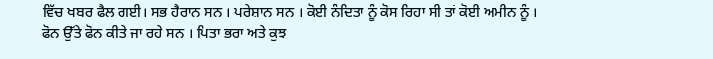ਵਿੱਚ ਖਬਰ ਫੈਲ ਗਈ। ਸਭ ਹੈਰਾਨ ਸਨ । ਪਰੇਸ਼ਾਨ ਸਨ । ਕੋਈ ਨੰਦਿਤਾ ਨੂੰ ਕੋਸ ਰਿਹਾ ਸੀ ਤਾਂ ਕੋਈ ਅਮੀਨ ਨੂੰ ।
ਫੋਨ ਉੱਤੇ ਫੋਨ ਕੀਤੇ ਜਾ ਰਹੇ ਸਨ । ਪਿਤਾ ਭਰਾ ਅਤੇ ਕੁਝ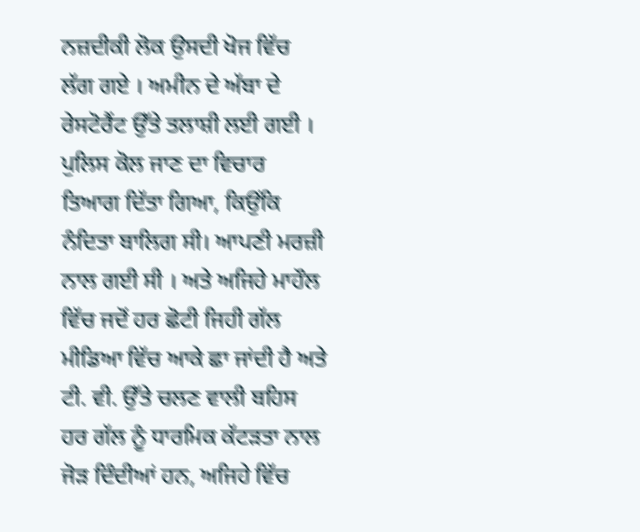ਨਜ਼ਦੀਕੀ ਲੋਕ ਉਸਦੀ ਖੋਜ ਵਿੱਚ ਲੱਗ ਗਏ । ਅਮੀਨ ਦੇ ਅੱਬਾ ਦੇ ਰੇਸਟੋਰੈਂਟ ਉੱਤੇ ਤਲਾਸ਼ੀ ਲਈ ਗਈ । ਪੁਲਿਸ ਕੋਲ ਜਾਣ ਦਾ ਵਿਚਾਰ ਤਿਆਗ ਦਿੱਤਾ ਗਿਆ, ਕਿਉਂਕਿ ਨੰਦਿਤਾ ਬਾਲਿਗ ਸੀ। ਆਪਣੀ ਮਰਜ਼ੀ ਨਾਲ ਗਈ ਸੀ । ਅਤੇ ਅਜਿਹੇ ਮਾਹੌਲ ਵਿੱਚ ਜਦੋਂ ਹਰ ਛੋਟੀ ਜਿਹੀ ਗੱਲ ਮੀਡਿਆ ਵਿੱਚ ਆਕੇ ਛਾ ਜਾਂਦੀ ਹੈ ਅਤੇ ਟੀ. ਵੀ. ਉੱਤੇ ਚਲਣ ਵਾਲੀ ਬਹਿਸ ਹਰ ਗੱਲ ਨੂੰ ਧਾਰਮਿਕ ਕੱਟੜਤਾ ਨਾਲ ਜੋੜ ਦਿੰਦੀਆਂ ਹਨ, ਅਜਿਹੇ ਵਿੱਚ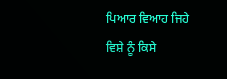ਪਿਆਰ ਵਿਆਹ ਜਿਹੇ ਵਿਸ਼ੇ ਨੂੰ ਕਿਸੇ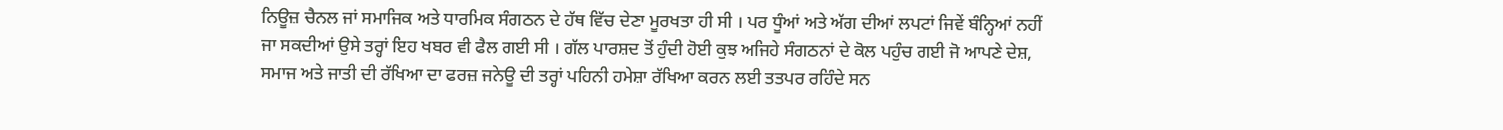ਨਿਊਜ਼ ਚੈਨਲ ਜਾਂ ਸਮਾਜਿਕ ਅਤੇ ਧਾਰਮਿਕ ਸੰਗਠਨ ਦੇ ਹੱਥ ਵਿੱਚ ਦੇਣਾ ਮੂਰਖਤਾ ਹੀ ਸੀ । ਪਰ ਧੂੰਆਂ ਅਤੇ ਅੱਗ ਦੀਆਂ ਲਪਟਾਂ ਜਿਵੇਂ ਬੰਨ੍ਹਿਆਂ ਨਹੀਂ ਜਾ ਸਕਦੀਆਂ ਉਸੇ ਤਰ੍ਹਾਂ ਇਹ ਖਬਰ ਵੀ ਫੈਲ ਗਈ ਸੀ । ਗੱਲ ਪਾਰਸ਼ਦ ਤੋਂ ਹੁੰਦੀ ਹੋਈ ਕੁਝ ਅਜਿਹੇ ਸੰਗਠਨਾਂ ਦੇ ਕੋਲ ਪਹੁੰਚ ਗਈ ਜੋ ਆਪਣੇ ਦੇਸ਼, ਸਮਾਜ ਅਤੇ ਜਾਤੀ ਦੀ ਰੱਖਿਆ ਦਾ ਫਰਜ਼ ਜਨੇਊ ਦੀ ਤਰ੍ਹਾਂ ਪਹਿਨੀ ਹਮੇਸ਼ਾ ਰੱਖਿਆ ਕਰਨ ਲਈ ਤਤਪਰ ਰਹਿੰਦੇ ਸਨ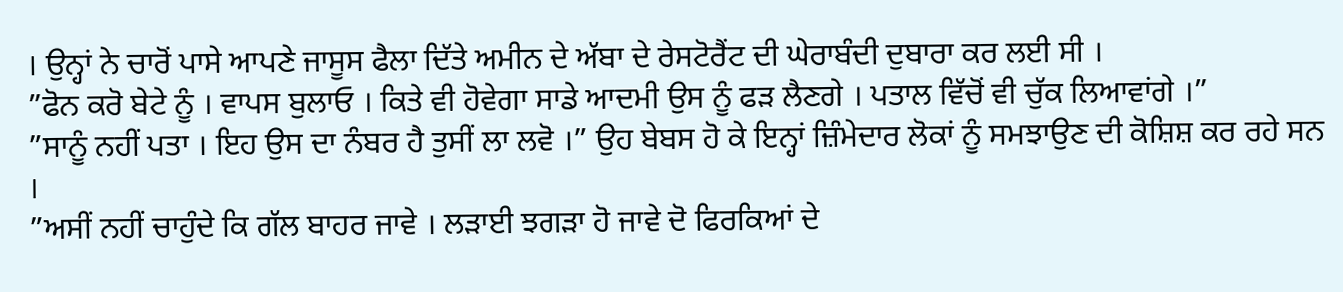। ਉਨ੍ਹਾਂ ਨੇ ਚਾਰੋਂ ਪਾਸੇ ਆਪਣੇ ਜਾਸੂਸ ਫੈਲਾ ਦਿੱਤੇ ਅਮੀਨ ਦੇ ਅੱਬਾ ਦੇ ਰੇਸਟੋਰੈਂਟ ਦੀ ਘੇਰਾਬੰਦੀ ਦੁਬਾਰਾ ਕਰ ਲਈ ਸੀ ।
”ਫੋਨ ਕਰੋ ਬੇਟੇ ਨੂੰ । ਵਾਪਸ ਬੁਲਾਓ । ਕਿਤੇ ਵੀ ਹੋਵੇਗਾ ਸਾਡੇ ਆਦਮੀ ਉਸ ਨੂੰ ਫੜ ਲੈਣਗੇ । ਪਤਾਲ ਵਿੱਚੋਂ ਵੀ ਚੁੱਕ ਲਿਆਵਾਂਗੇ ।”
”ਸਾਨੂੰ ਨਹੀਂ ਪਤਾ । ਇਹ ਉਸ ਦਾ ਨੰਬਰ ਹੈ ਤੁਸੀਂ ਲਾ ਲਵੋ ।” ਉਹ ਬੇਬਸ ਹੋ ਕੇ ਇਨ੍ਹਾਂ ਜ਼ਿੰਮੇਦਾਰ ਲੋਕਾਂ ਨੂੰ ਸਮਝਾਉਣ ਦੀ ਕੋਸ਼ਿਸ਼ ਕਰ ਰਹੇ ਸਨ ।
”ਅਸੀਂ ਨਹੀਂ ਚਾਹੁੰਦੇ ਕਿ ਗੱਲ ਬਾਹਰ ਜਾਵੇ । ਲੜਾਈ ਝਗੜਾ ਹੋ ਜਾਵੇ ਦੋ ਫਿਰਕਿਆਂ ਦੇ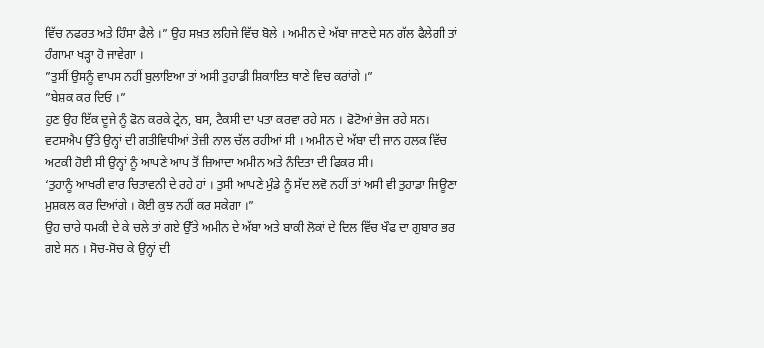ਵਿੱਚ ਨਫਰਤ ਅਤੇ ਹਿੰਸਾ ਫੈਲੇ ।” ਉਹ ਸਖ਼ਤ ਲਹਿਜੇ ਵਿੱਚ ਬੋਲੇ । ਅਮੀਨ ਦੇ ਅੱਬਾ ਜਾਣਦੇ ਸਨ ਗੱਲ ਫੈਲੇਗੀ ਤਾਂ ਹੰਗਾਮਾ ਖੜ੍ਹਾ ਹੋ ਜਾਵੇਗਾ ।
”ਤੁਸੀਂ ਉਸਨੂੰ ਵਾਪਸ ਨਹੀਂ ਬੁਲਾਇਆ ਤਾਂ ਅਸੀ ਤੁਹਾਡੀ ਸ਼ਿਕਾਇਤ ਥਾਣੇ ਵਿਚ ਕਰਾਂਗੇ ।”
”ਬੇਸ਼ਕ ਕਰ ਦਿਓ ।”
ਹੁਣ ਉਹ ਇੱਕ ਦੂਜੇ ਨੂੰ ਫੋਨ ਕਰਕੇ ਟ੍ਰੇਨ, ਬਸ, ਟੈਕਸੀ ਦਾ ਪਤਾ ਕਰਵਾ ਰਹੇ ਸਨ । ਫੋਟੋਆਂ ਭੇਜ ਰਹੇ ਸਨ। ਵਟਸਐਪ ਉੱਤੇ ਉਨ੍ਹਾਂ ਦੀ ਗਤੀਵਿਧੀਆਂ ਤੇਜ਼ੀ ਨਾਲ ਚੱਲ ਰਹੀਆਂ ਸੀ । ਅਮੀਨ ਦੇ ਅੱਬਾ ਦੀ ਜਾਨ ਹਲਕ ਵਿੱਚ ਅਟਕੀ ਹੋਈ ਸੀ ਉਨ੍ਹਾਂ ਨੂੰ ਆਪਣੇ ਆਪ ਤੋਂ ਜ਼ਿਆਦਾ ਅਮੀਨ ਅਤੇ ਨੰਦਿਤਾ ਦੀ ਫਿਕਰ ਸੀ।
‘ਤੁਹਾਨੂੰ ਆਖਰੀ ਵਾਰ ਚਿਤਾਵਨੀ ਦੇ ਰਹੇ ਹਾਂ । ਤੁਸੀ ਆਪਣੇ ਮੁੰਡੇ ਨੂੰ ਸੱਦ ਲਵੋ ਨਹੀਂ ਤਾਂ ਅਸੀ ਵੀ ਤੁਹਾਡਾ ਜਿਊਣਾ ਮੁਸ਼ਕਲ ਕਰ ਦਿਆਂਗੇ । ਕੋਈ ਕੁਝ ਨਹੀਂ ਕਰ ਸਕੇਗਾ ।”
ਉਹ ਚਾਰੇ ਧਮਕੀ ਦੇ ਕੇ ਚਲੇ ਤਾਂ ਗਏ ਉੱਤੇ ਅਮੀਨ ਦੇ ਅੱਬਾ ਅਤੇ ਬਾਕੀ ਲੋਕਾਂ ਦੇ ਦਿਲ ਵਿੱਚ ਖੌਫ ਦਾ ਗੁਬਾਰ ਭਰ ਗਏ ਸਨ । ਸੋਚ-ਸੋਚ ਕੇ ਉਨ੍ਹਾਂ ਦੀ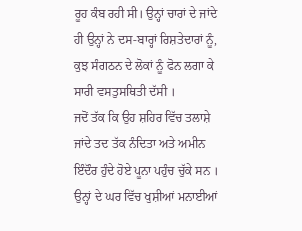ਰੂਹ ਕੰਬ ਰਹੀ ਸੀ। ਉਨ੍ਹਾਂ ਚਾਰਾਂ ਦੇ ਜਾਂਦੇ ਹੀ ਉਨ੍ਹਾਂ ਨੇ ਦਸ-ਬਾਰ੍ਹਾਂ ਰਿਸ਼ਤੇਦਾਰਾਂ ਨੂੰ, ਕੁਝ ਸੰਗਠਨ ਦੇ ਲੋਕਾਂ ਨੂੰ ਫੋਨ ਲਗਾ ਕੇ ਸਾਰੀ ਵਸਤੁਸਥਿਤੀ ਦੱਸੀ ।
ਜਦੋਂ ਤੱਕ ਕਿ ਉਹ ਸ਼ਹਿਰ ਵਿੱਚ ਤਲਾਸ਼ੇ ਜਾਂਦੇ ਤਦ ਤੱਕ ਨੰਦਿਤਾ ਅਤੇ ਅਮੀਨ ਇੰਦੌਰ ਹੁੰਦੇ ਹੋਏ ਪੂਨਾ ਪਹੁੰਚ ਚੁੱਕੇ ਸਨ । ਉਨ੍ਹਾਂ ਦੇ ਘਰ ਵਿੱਚ ਖੁਸ਼ੀਆਂ ਮਨਾਈਆਂ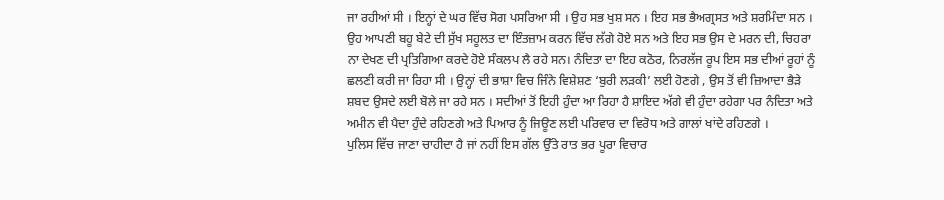ਜਾ ਰਹੀਆਂ ਸੀ । ਇਨ੍ਹਾਂ ਦੇ ਘਰ ਵਿੱਚ ਸੋਗ ਪਸਰਿਆ ਸੀ । ਉਹ ਸਭ ਖੁਸ਼ ਸਨ । ਇਹ ਸਭ ਭੈਅਗ੍ਰਸਤ ਅਤੇ ਸ਼ਰਮਿੰਦਾ ਸਨ । ਉਹ ਆਪਣੀ ਬਹੂ ਬੇਟੇ ਦੀ ਸੁੱਖ ਸਹੂਲਤ ਦਾ ਇੰਤਜ਼ਾਮ ਕਰਨ ਵਿੱਚ ਲੱਗੇ ਹੋਏ ਸਨ ਅਤੇ ਇਹ ਸਭ ਉਸ ਦੇ ਮਰਨ ਦੀ, ਚਿਹਰਾ ਨਾ ਦੇਖਣ ਦੀ ਪ੍ਰਤਿਗਿਆ ਕਰਦੇ ਹੋਏ ਸੰਕਲਪ ਲੈ ਰਹੇ ਸਨ। ਨੰਦਿਤਾ ਦਾ ਇਹ ਕਠੋਰ, ਨਿਰਲੱਜ ਰੂਪ ਇਸ ਸਭ ਦੀਆਂ ਰੂਹਾਂ ਨੂੰ ਛਲਣੀ ਕਰੀ ਜਾ ਰਿਹਾ ਸੀ । ਉਨ੍ਹਾਂ ਦੀ ਭਾਸ਼ਾ ਵਿਚ ਜਿੰਨੇ ਵਿਸ਼ੇਸ਼ਣ ‘ਬੁਰੀ ਲੜਕੀ’ ਲਈ ਹੋਣਗੇ , ਉਸ ਤੋਂ ਵੀ ਜ਼ਿਆਦਾ ਭੈੜੇ ਸ਼ਬਦ ਉਸਦੇ ਲਈ ਬੋਲੇ ਜਾ ਰਹੇ ਸਨ । ਸਦੀਆਂ ਤੋਂ ਇਹੀ ਹੁੰਦਾ ਆ ਰਿਹਾ ਹੈ ਸ਼ਾਇਦ ਅੱਗੇ ਵੀ ਹੁੰਦਾ ਰਹੇਗਾ ਪਰ ਨੰਦਿਤਾ ਅਤੇ ਅਮੀਨ ਵੀ ਪੈਦਾ ਹੁੰਦੇ ਰਹਿਣਗੇ ਅਤੇ ਪਿਆਰ ਨੂੰ ਜਿਊਣ ਲਈ ਪਰਿਵਾਰ ਦਾ ਵਿਰੋਧ ਅਤੇ ਗਾਲਾਂ ਖਾਂਦੇ ਰਹਿਣਗੇ ।
ਪੁਲਿਸ ਵਿੱਚ ਜਾਣਾ ਚਾਹੀਦਾ ਹੈ ਜਾਂ ਨਹੀਂ ਇਸ ਗੱਲ ਉੱਤੇ ਰਾਤ ਭਰ ਪੂਰਾ ਵਿਚਾਰ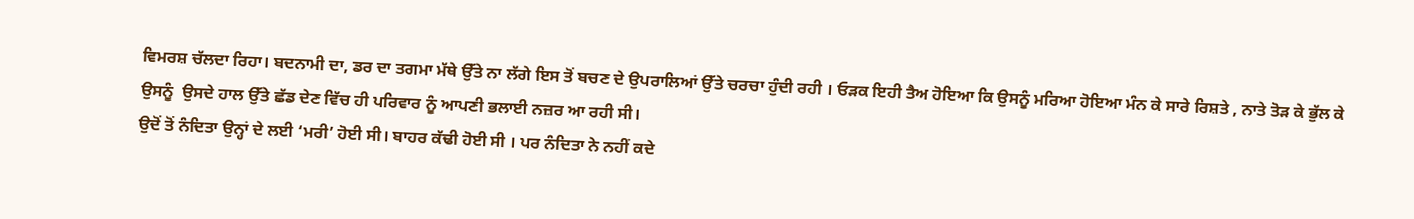ਵਿਮਰਸ਼ ਚੱਲਦਾ ਰਿਹਾ। ਬਦਨਾਮੀ ਦਾ, ਡਰ ਦਾ ਤਗਮਾ ਮੱਥੇ ਉੱਤੇ ਨਾ ਲੱਗੇ ਇਸ ਤੋਂ ਬਚਣ ਦੇ ਉਪਰਾਲਿਆਂ ਉੱਤੇ ਚਰਚਾ ਹੁੰਦੀ ਰਹੀ । ਓੜਕ ਇਹੀ ਤੈਅ ਹੋਇਆ ਕਿ ਉਸਨੂੰ ਮਰਿਆ ਹੋਇਆ ਮੰਨ ਕੇ ਸਾਰੇ ਰਿਸ਼ਤੇ , ਨਾਤੇ ਤੋੜ ਕੇ ਭੁੱਲ ਕੇ ਉਸਨੂੰ  ਉਸਦੇ ਹਾਲ ਉੱਤੇ ਛੱਡ ਦੇਣ ਵਿੱਚ ਹੀ ਪਰਿਵਾਰ ਨੂੰ ਆਪਣੀ ਭਲਾਈ ਨਜ਼ਰ ਆ ਰਹੀ ਸੀ।
ਉਦੋਂ ਤੋਂ ਨੰਦਿਤਾ ਉਨ੍ਹਾਂ ਦੇ ਲਈ ‘ਮਰੀ’ ਹੋਈ ਸੀ। ਬਾਹਰ ਕੱਢੀ ਹੋਈ ਸੀ । ਪਰ ਨੰਦਿਤਾ ਨੇ ਨਹੀਂ ਕਦੇ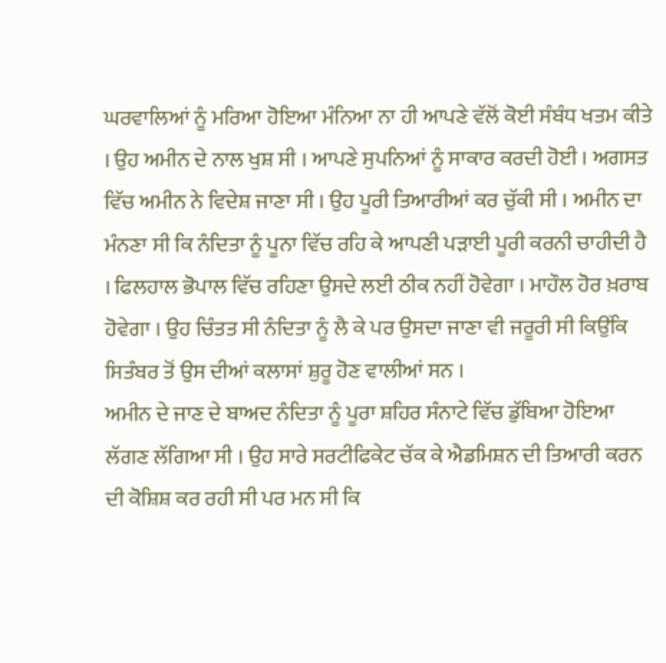ਘਰਵਾਲਿਆਂ ਨੂੰ ਮਰਿਆ ਹੋਇਆ ਮੰਨਿਆ ਨਾ ਹੀ ਆਪਣੇ ਵੱਲੋਂ ਕੋਈ ਸੰਬੰਧ ਖਤਮ ਕੀਤੇ । ਉਹ ਅਮੀਨ ਦੇ ਨਾਲ ਖੁਸ਼ ਸੀ । ਆਪਣੇ ਸੁਪਨਿਆਂ ਨੂੰ ਸਾਕਾਰ ਕਰਦੀ ਹੋਈ । ਅਗਸਤ ਵਿੱਚ ਅਮੀਨ ਨੇ ਵਿਦੇਸ਼ ਜਾਣਾ ਸੀ । ਉਹ ਪੂਰੀ ਤਿਆਰੀਆਂ ਕਰ ਚੁੱਕੀ ਸੀ । ਅਮੀਨ ਦਾ ਮੰਨਣਾ ਸੀ ਕਿ ਨੰਦਿਤਾ ਨੂੰ ਪੂਨਾ ਵਿੱਚ ਰਹਿ ਕੇ ਆਪਣੀ ਪੜਾਈ ਪੂਰੀ ਕਰਨੀ ਚਾਹੀਦੀ ਹੈ । ਫਿਲਹਾਲ ਭੋਪਾਲ ਵਿੱਚ ਰਹਿਣਾ ਉਸਦੇ ਲਈ ਠੀਕ ਨਹੀਂ ਹੋਵੇਗਾ । ਮਾਹੌਲ ਹੋਰ ਖ਼ਰਾਬ ਹੋਵੇਗਾ । ਉਹ ਚਿੰਤਤ ਸੀ ਨੰਦਿਤਾ ਨੂੰ ਲੈ ਕੇ ਪਰ ਉਸਦਾ ਜਾਣਾ ਵੀ ਜਰੂਰੀ ਸੀ ਕਿਉਂਕਿ ਸਿਤੰਬਰ ਤੋਂ ਉਸ ਦੀਆਂ ਕਲਾਸਾਂ ਸ਼ੁਰੂ ਹੋਣ ਵਾਲੀਆਂ ਸਨ ।
ਅਮੀਨ ਦੇ ਜਾਣ ਦੇ ਬਾਅਦ ਨੰਦਿਤਾ ਨੂੰ ਪੂਰਾ ਸ਼ਹਿਰ ਸੰਨਾਟੇ ਵਿੱਚ ਡੁੱਬਿਆ ਹੋਇਆ ਲੱਗਣ ਲੱਗਿਆ ਸੀ । ਉਹ ਸਾਰੇ ਸਰਟੀਫਿਕੇਟ ਚੱਕ ਕੇ ਐਡਮਿਸ਼ਨ ਦੀ ਤਿਆਰੀ ਕਰਨ ਦੀ ਕੋਸ਼ਿਸ਼ ਕਰ ਰਹੀ ਸੀ ਪਰ ਮਨ ਸੀ ਕਿ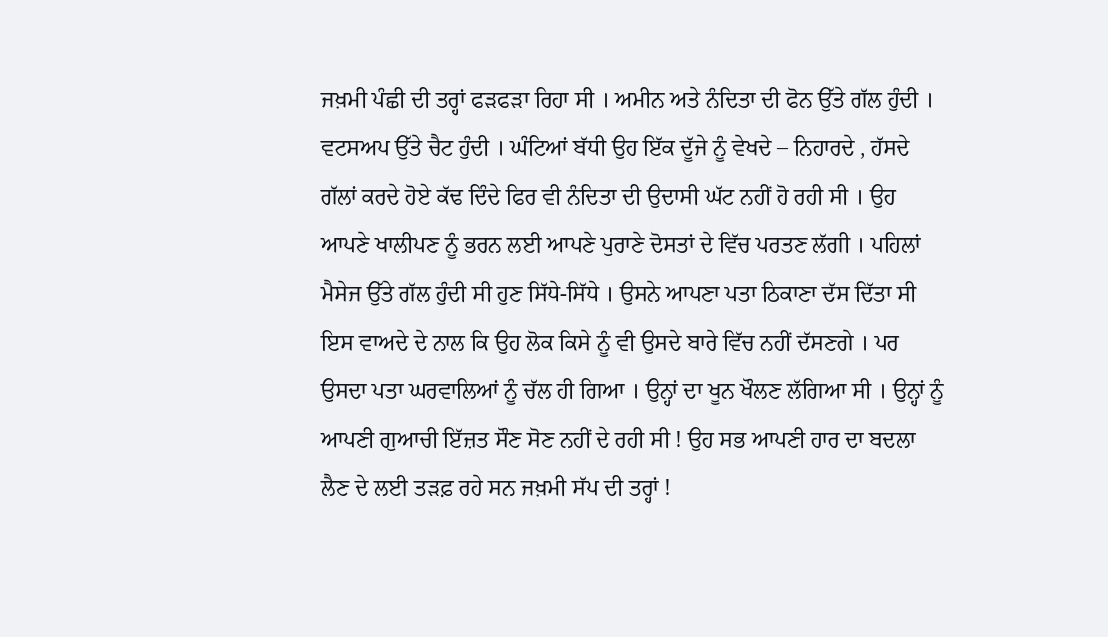ਜਖ਼ਮੀ ਪੰਛੀ ਦੀ ਤਰ੍ਹਾਂ ਫੜਫੜਾ ਰਿਹਾ ਸੀ । ਅਮੀਨ ਅਤੇ ਨੰਦਿਤਾ ਦੀ ਫੋਨ ਉੱਤੇ ਗੱਲ ਹੁੰਦੀ । ਵਟਸਅਪ ਉੱਤੇ ਚੈਟ ਹੁੰਦੀ । ਘੰਟਿਆਂ ਬੱਧੀ ਉਹ ਇੱਕ ਦੂੱਜੇ ਨੂੰ ਵੇਖਦੇ – ਨਿਹਾਰਦੇ , ਹੱਸਦੇ ਗੱਲਾਂ ਕਰਦੇ ਹੋਏ ਕੱਢ ਦਿੰਦੇ ਫਿਰ ਵੀ ਨੰਦਿਤਾ ਦੀ ਉਦਾਸੀ ਘੱਟ ਨਹੀਂ ਹੋ ਰਹੀ ਸੀ । ਉਹ ਆਪਣੇ ਖਾਲੀਪਣ ਨੂੰ ਭਰਨ ਲਈ ਆਪਣੇ ਪੁਰਾਣੇ ਦੋਸਤਾਂ ਦੇ ਵਿੱਚ ਪਰਤਣ ਲੱਗੀ । ਪਹਿਲਾਂ ਮੈਸੇਜ ਉੱਤੇ ਗੱਲ ਹੁੰਦੀ ਸੀ ਹੁਣ ਸਿੱਧੇ-ਸਿੱਧੇ । ਉਸਨੇ ਆਪਣਾ ਪਤਾ ਠਿਕਾਣਾ ਦੱਸ ਦਿੱਤਾ ਸੀ ਇਸ ਵਾਅਦੇ ਦੇ ਨਾਲ ਕਿ ਉਹ ਲੋਕ ਕਿਸੇ ਨੂੰ ਵੀ ਉਸਦੇ ਬਾਰੇ ਵਿੱਚ ਨਹੀਂ ਦੱਸਣਗੇ । ਪਰ ਉਸਦਾ ਪਤਾ ਘਰਵਾਲਿਆਂ ਨੂੰ ਚੱਲ ਹੀ ਗਿਆ । ਉਨ੍ਹਾਂ ਦਾ ਖੂਨ ਖੌਲਣ ਲੱਗਿਆ ਸੀ । ਉਨ੍ਹਾਂ ਨੂੰ ਆਪਣੀ ਗੁਆਚੀ ਇੱਜ਼ਤ ਸੌਣ ਸੋਣ ਨਹੀਂ ਦੇ ਰਹੀ ਸੀ ! ਉਹ ਸਭ ਆਪਣੀ ਹਾਰ ਦਾ ਬਦਲਾ ਲੈਣ ਦੇ ਲਈ ਤੜਫ਼ ਰਹੇ ਸਨ ਜਖ਼ਮੀ ਸੱਪ ਦੀ ਤਰ੍ਹਾਂ !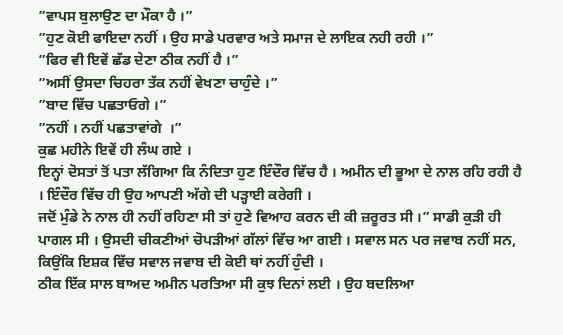”ਵਾਪਸ ਬੁਲਾਉਣ ਦਾ ਮੌਕਾ ਹੈ ।”
”ਹੁਣ ਕੋਈ ਫਾਇਦਾ ਨਹੀਂ । ਉਹ ਸਾਡੇ ਪਰਵਾਰ ਅਤੇ ਸਮਾਜ ਦੇ ਲਾਇਕ ਨਹੀ ਰਹੀ ।”
”ਫਿਰ ਵੀ ਇਵੇਂ ਛੱਡ ਦੇਣਾ ਠੀਕ ਨਹੀਂ ਹੈ ।”
”ਅਸੀਂ ਉਸਦਾ ਚਿਹਰਾ ਤੱਕ ਨਹੀਂ ਵੇਖਣਾ ਚਾਹੁੰਦੇ ।”
”ਬਾਦ ਵਿੱਚ ਪਛਤਾਓਗੇ ।”
”ਨਹੀਂ । ਨਹੀਂ ਪਛਤਾਵਾਂਗੇ  ।”
ਕੁਛ ਮਹੀਨੇ ਇਵੇਂ ਹੀ ਲੰਘ ਗਏ ।
ਇਨ੍ਹਾਂ ਦੋਸਤਾਂ ਤੋਂ ਪਤਾ ਲੱਗਿਆ ਕਿ ਨੰਦਿਤਾ ਹੁਣ ਇੰਦੌਰ ਵਿੱਚ ਹੈ । ਅਮੀਨ ਦੀ ਭੂਆ ਦੇ ਨਾਲ ਰਹਿ ਰਹੀ ਹੈ । ਇੰਦੌਰ ਵਿੱਚ ਹੀ ਉਹ ਆਪਣੀ ਅੱਗੇ ਦੀ ਪੜ੍ਹਾਈ ਕਰੇਗੀ ।
ਜਦੋਂ ਮੁੰਡੇ ਨੇ ਨਾਲ ਹੀ ਨਹੀਂ ਰਹਿਣਾ ਸੀ ਤਾਂ ਹੁਣੇ ਵਿਆਹ ਕਰਨ ਦੀ ਕੀ ਜ਼ਰੂਰਤ ਸੀ ।” ਸਾਡੀ ਕੁੜੀ ਹੀ ਪਾਗਲ ਸੀ । ਉਸਦੀ ਚੀਕਣੀਆਂ ਚੋਪੜੀਆਂ ਗੱਲਾਂ ਵਿੱਚ ਆ ਗਈ । ਸਵਾਲ ਸਨ ਪਰ ਜਵਾਬ ਨਹੀਂ ਸਨ, ਕਿਉਂਕਿ ਇਸ਼ਕ ਵਿੱਚ ਸਵਾਲ ਜਵਾਬ ਦੀ ਕੋਈ ਥਾਂ ਨਹੀਂ ਹੁੰਦੀ ।
ਠੀਕ ਇੱਕ ਸਾਲ ਬਾਅਦ ਅਮੀਨ ਪਰਤਿਆ ਸੀ ਕੁਝ ਦਿਨਾਂ ਲਈ । ਉਹ ਬਦਲਿਆ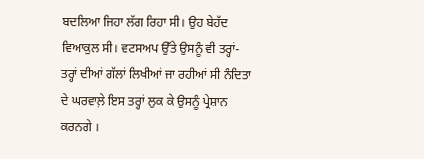ਬਦਲਿਆ ਜਿਹਾ ਲੱਗ ਰਿਹਾ ਸੀ। ਉਹ ਬੇਹੱਦ ਵਿਆਕੁਲ ਸੀ। ਵਟਸਅਪ ਉੱਤੇ ਉਸਨੂੰ ਵੀ ਤਰ੍ਹਾਂ-ਤਰ੍ਹਾਂ ਦੀਆਂ ਗੱਲਾਂ ਲਿਖੀਆਂ ਜਾ ਰਹੀਆਂ ਸੀ ਨੰਦਿਤਾ ਦੇ ਘਰਵਾਲ਼ੇ ਇਸ ਤਰ੍ਹਾਂ ਲੁਕ ਕੇ ਉਸਨੂੰ ਪ੍ਰੇਸ਼ਾਨ ਕਰਨਗੇ ।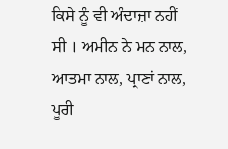ਕਿਸੇ ਨੂੰ ਵੀ ਅੰਦਾਜ਼ਾ ਨਹੀਂ ਸੀ । ਅਮੀਨ ਨੇ ਮਨ ਨਾਲ, ਆਤਮਾ ਨਾਲ, ਪ੍ਰਾਣਾਂ ਨਾਲ, ਪੂਰੀ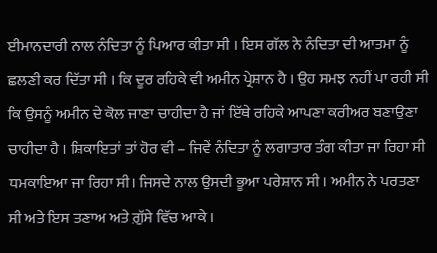ਈਮਾਨਦਾਰੀ ਨਾਲ ਨੰਦਿਤਾ ਨੂੰ ਪਿਆਰ ਕੀਤਾ ਸੀ । ਇਸ ਗੱਲ ਨੇ ਨੰਦਿਤਾ ਦੀ ਆਤਮਾ ਨੂੰ ਛਲਣੀ ਕਰ ਦਿੱਤਾ ਸੀ । ਕਿ ਦੂਰ ਰਹਿਕੇ ਵੀ ਅਮੀਨ ਪ੍ਰੇਸ਼ਾਨ ਹੈ । ਉਹ ਸਮਝ ਨਹੀਂ ਪਾ ਰਹੀ ਸੀ ਕਿ ਉਸਨੂੰ ਅਮੀਨ ਦੇ ਕੋਲ ਜਾਣਾ ਚਾਹੀਦਾ ਹੈ ਜਾਂ ਇੱਥੇ ਰਹਿਕੇ ਆਪਣਾ ਕਰੀਅਰ ਬਣਾਉਣਾ ਚਾਹੀਦਾ ਹੈ । ਸ਼ਿਕਾਇਤਾਂ ਤਾਂ ਹੋਰ ਵੀ – ਜਿਵੇਂ ਨੰਦਿਤਾ ਨੂੰ ਲਗਾਤਾਰ ਤੰਗ ਕੀਤਾ ਜਾ ਰਿਹਾ ਸੀ ਧਮਕਾਇਆ ਜਾ ਰਿਹਾ ਸੀ। ਜਿਸਦੇ ਨਾਲ ਉਸਦੀ ਭੂਆ ਪਰੇਸ਼ਾਨ ਸੀ । ਅਮੀਨ ਨੇ ਪਰਤਣਾ ਸੀ ਅਤੇ ਇਸ ਤਣਾਅ ਅਤੇ ਗ਼ੁੱਸੇ ਵਿੱਚ ਆਕੇ ।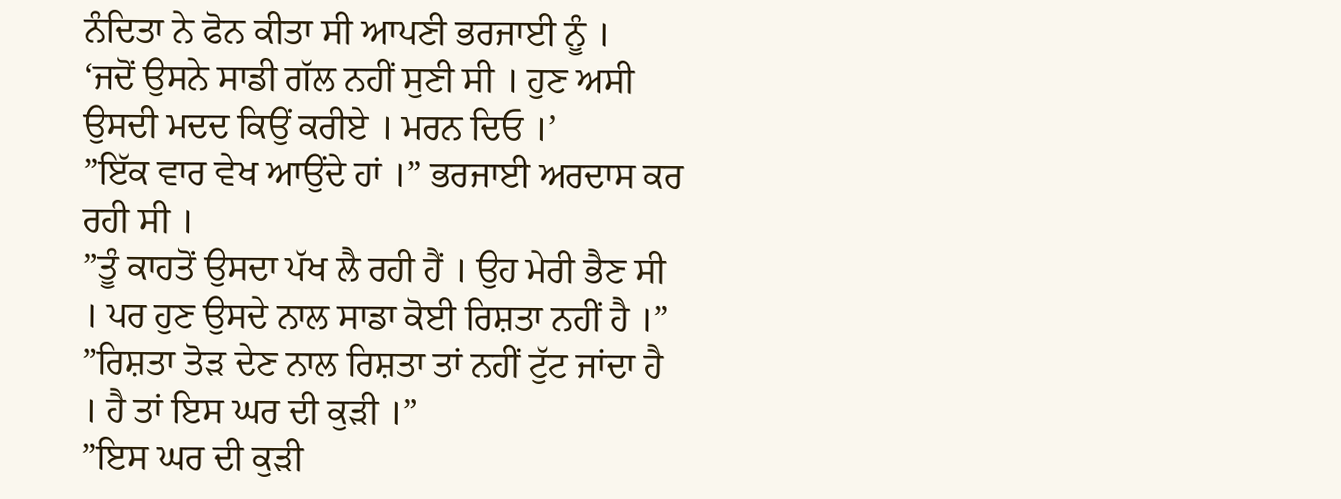ਨੰਦਿਤਾ ਨੇ ਫੋਨ ਕੀਤਾ ਸੀ ਆਪਣੀ ਭਰਜਾਈ ਨੂੰ ।
‘ਜਦੋਂ ਉਸਨੇ ਸਾਡੀ ਗੱਲ ਨਹੀਂ ਸੁਣੀ ਸੀ । ਹੁਣ ਅਸੀ ਉਸਦੀ ਮਦਦ ਕਿਉਂ ਕਰੀਏ । ਮਰਨ ਦਿਓ ।’
”ਇੱਕ ਵਾਰ ਵੇਖ ਆਉਂਦੇ ਹਾਂ ।” ਭਰਜਾਈ ਅਰਦਾਸ ਕਰ ਰਹੀ ਸੀ ।
”ਤੂੰ ਕਾਹਤੋਂ ਉਸਦਾ ਪੱਖ ਲੈ ਰਹੀ ਹੈਂ । ਉਹ ਮੇਰੀ ਭੈਣ ਸੀ । ਪਰ ਹੁਣ ਉਸਦੇ ਨਾਲ ਸਾਡਾ ਕੋਈ ਰਿਸ਼ਤਾ ਨਹੀਂ ਹੈ ।”
”ਰਿਸ਼ਤਾ ਤੋੜ ਦੇਣ ਨਾਲ ਰਿਸ਼ਤਾ ਤਾਂ ਨਹੀਂ ਟੁੱਟ ਜਾਂਦਾ ਹੈ । ਹੈ ਤਾਂ ਇਸ ਘਰ ਦੀ ਕੁੜੀ ।”
”ਇਸ ਘਰ ਦੀ ਕੁੜੀ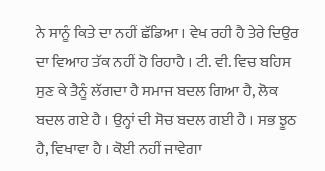ਨੇ ਸਾਨੂੰ ਕਿਤੇ ਦਾ ਨਹੀਂ ਛੱਡਿਆ । ਵੇਖ ਰਹੀ ਹੈ ਤੇਰੇ ਦਿਉਰ ਦਾ ਵਿਆਹ ਤੱਕ ਨਹੀਂ ਹੋ ਰਿਹਾਹੈ । ਟੀ. ਵੀ. ਵਿਚ ਬਹਿਸ ਸੁਣ ਕੇ ਤੈਨੂੰ ਲੱਗਦਾ ਹੈ ਸਮਾਜ ਬਦਲ ਗਿਆ ਹੈ, ਲੋਕ ਬਦਲ ਗਏ ਹੈ । ਉਨ੍ਹਾਂ ਦੀ ਸੋਚ ਬਦਲ ਗਈ ਹੈ । ਸਭ ਝੂਠ ਹੈ, ਵਿਖਾਵਾ ਹੈ । ਕੋਈ ਨਹੀਂ ਜਾਵੇਗਾ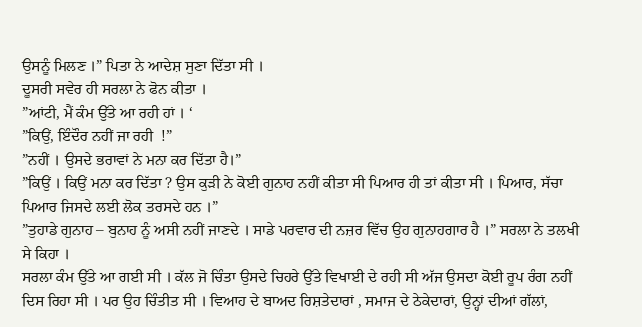ਉਸਨੂੰ ਮਿਲਣ ।” ਪਿਤਾ ਨੇ ਆਦੇਸ਼ ਸੁਣਾ ਦਿੱਤਾ ਸੀ ।
ਦੂਸਰੀ ਸਵੇਰ ਹੀ ਸਰਲਾ ਨੇ ਫੋਨ ਕੀਤਾ ।
”ਆਂਟੀ, ਮੈਂ ਕੰਮ ਉੱਤੇ ਆ ਰਹੀ ਹਾਂ । ‘
”ਕਿਉਂ, ਇੰਦੌਰ ਨਹੀਂ ਜਾ ਰਹੀ  !”
”ਨਹੀਂ । ਉਸਦੇ ਭਰਾਵਾਂ ਨੇ ਮਨਾ ਕਰ ਦਿੱਤਾ ਹੈ।”
”ਕਿਉਂ । ਕਿਉਂ ਮਨਾ ਕਰ ਦਿੱਤਾ ? ਉਸ ਕੁੜੀ ਨੇ ਕੋਈ ਗੁਨਾਹ ਨਹੀਂ ਕੀਤਾ ਸੀ ਪਿਆਰ ਹੀ ਤਾਂ ਕੀਤਾ ਸੀ । ਪਿਆਰ, ਸੱਚਾ ਪਿਆਰ ਜਿਸਦੇ ਲਈ ਲੋਕ ਤਰਸਦੇ ਹਨ ।”
”ਤੁਹਾਡੇ ਗੁਨਾਹ – ਬੁਨਾਹ ਨੂੰ ਅਸੀ ਨਹੀਂ ਜਾਣਦੇ । ਸਾਡੇ ਪਰਵਾਰ ਦੀ ਨਜ਼ਰ ਵਿੱਚ ਉਹ ਗੁਨਾਹਗਾਰ ਹੈ ।” ਸਰਲਾ ਨੇ ਤਲਖੀ ਸੇ ਕਿਹਾ ।
ਸਰਲਾ ਕੰਮ ਉੱਤੇ ਆ ਗਈ ਸੀ । ਕੱਲ ਜੋ ਚਿੰਤਾ ਉਸਦੇ ਚਿਹਰੇ ਉੱਤੇ ਵਿਖਾਈ ਦੇ ਰਹੀ ਸੀ ਅੱਜ ਉਸਦਾ ਕੋਈ ਰੂਪ ਰੰਗ ਨਹੀਂ ਦਿਸ ਰਿਹਾ ਸੀ । ਪਰ ਉਹ ਚਿੰਤੀਤ ਸੀ । ਵਿਆਹ ਦੇ ਬਾਅਦ ਰਿਸ਼ਤੇਦਾਰਾਂ , ਸਮਾਜ ਦੇ ਠੇਕੇਦਾਰਾਂ, ਉਨ੍ਹਾਂ ਦੀਆਂ ਗੱਲਾਂ,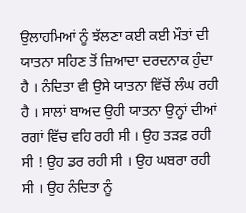ਉਲਾਹਮਿਆਂ ਨੂੰ ਝੱਲਣਾ ਕਈ ਕਈ ਮੌਤਾਂ ਦੀ ਯਾਤਨਾ ਸਹਿਣ ਤੋਂ ਜ਼ਿਆਦਾ ਦਰਦਨਾਕ ਹੁੰਦਾ ਹੈ । ਨੰਦਿਤਾ ਵੀ ਉਸੇ ਯਾਤਨਾ ਵਿੱਚੋਂ ਲੰਘ ਰਹੀ ਹੈ । ਸਾਲਾਂ ਬਾਅਦ ਉਹੀ ਯਾਤਨਾ ਉਨ੍ਹਾਂ ਦੀਆਂ ਰਗਾਂ ਵਿੱਚ ਵਹਿ ਰਹੀ ਸੀ । ਉਹ ਤੜਫ਼ ਰਹੀ ਸੀ ! ਉਹ ਡਰ ਰਹੀ ਸੀ । ਉਹ ਘਬਰਾ ਰਹੀ ਸੀ । ਉਹ ਨੰਦਿਤਾ ਨੂੰ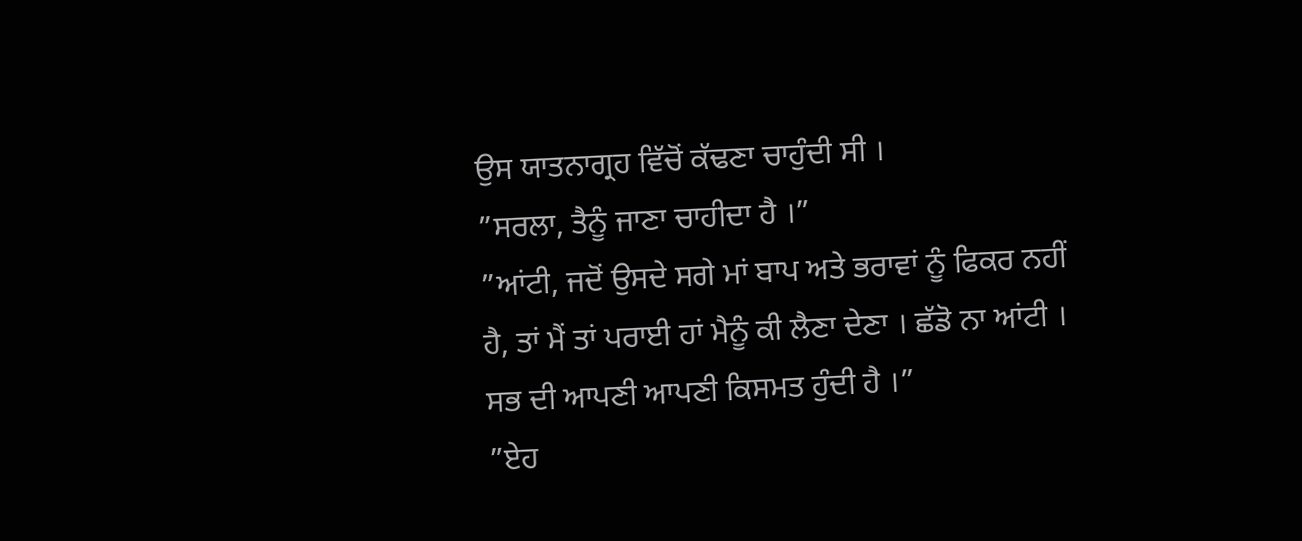ਉਸ ਯਾਤਨਾਗ੍ਰਹ ਵਿੱਚੋਂ ਕੱਢਣਾ ਚਾਹੁੰਦੀ ਸੀ ।
”ਸਰਲਾ, ਤੈਨੂੰ ਜਾਣਾ ਚਾਹੀਦਾ ਹੈ ।”
”ਆਂਟੀ, ਜਦੋਂ ਉਸਦੇ ਸਗੇ ਮਾਂ ਬਾਪ ਅਤੇ ਭਰਾਵਾਂ ਨੂੰ ਫਿਕਰ ਨਹੀਂ ਹੈ, ਤਾਂ ਮੈਂ ਤਾਂ ਪਰਾਈ ਹਾਂ ਮੈਨੂੰ ਕੀ ਲੈਣਾ ਦੇਣਾ । ਛੱਡੋ ਨਾ ਆਂਟੀ । ਸਭ ਦੀ ਆਪਣੀ ਆਪਣੀ ਕਿਸਮਤ ਹੁੰਦੀ ਹੈ ।”
”ਏਹ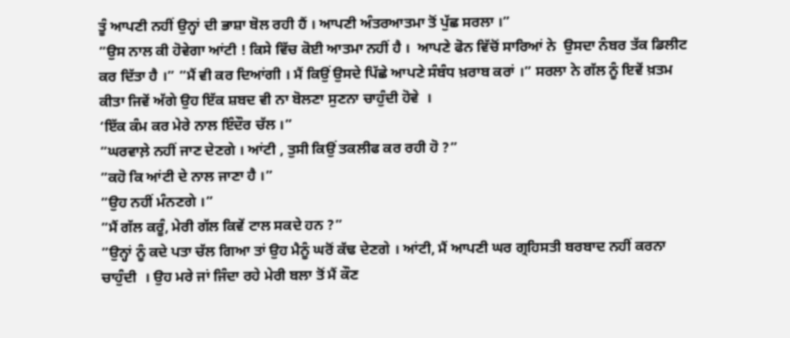ਤੂੰ ਆਪਣੀ ਨਹੀਂ ਉਨ੍ਹਾਂ ਦੀ ਭਾਸ਼ਾ ਬੋਲ ਰਹੀ ਹੈਂ । ਆਪਣੀ ਅੰਤਰਆਤਮਾ ਤੋਂ ਪੁੱਛ ਸਰਲਾ ।”
”ਉਸ ਨਾਲ ਕੀ ਹੋਵੇਗਾ ਆਂਟੀ ! ਕਿਸੇ ਵਿੱਚ ਕੋਈ ਆਤਮਾ ਨਹੀਂ ਹੈ ।  ਆਪਣੇ ਫੋਨ ਵਿੱਚੋਂ ਸਾਰਿਆਂ ਨੇ  ਉਸਦਾ ਨੰਬਰ ਤੱਕ ਡਿਲੀਟ ਕਰ ਦਿੱਤਾ ਹੈ ।” ”ਮੈਂ ਵੀ ਕਰ ਦਿਆਂਗੀ । ਮੈਂ ਕਿਉਂ ਉਸਦੇ ਪਿੱਛੇ ਆਪਣੇ ਸੰਬੰਧ ਖ਼ਰਾਬ ਕਰਾਂ ।” ਸਰਲਾ ਨੇ ਗੱਲ ਨੂੰ ਇਵੇਂ ਖ਼ਤਮ ਕੀਤਾ ਜਿਵੇਂ ਅੱਗੇ ਉਹ ਇੱਕ ਸ਼ਬਦ ਵੀ ਨਾ ਬੋਲਣਾ ਸੁਣਨਾ ਚਾਹੁੰਦੀ ਹੋਵੇ  ।
‘ਇੱਕ ਕੰਮ ਕਰ ਮੇਰੇ ਨਾਲ ਇੰਦੌਰ ਚੱਲ ।”
”ਘਰਵਾਲ਼ੇ ਨਹੀਂ ਜਾਣ ਦੇਣਗੇ । ਆਂਟੀ , ਤੁਸੀ ਕਿਉਂ ਤਕਲੀਫ ਕਰ ਰਹੀ ਹੋ ?”
”ਕਹੋ ਕਿ ਆਂਟੀ ਦੇ ਨਾਲ ਜਾਣਾ ਹੈ ।”
”ਉਹ ਨਹੀਂ ਮੰਨਣਗੇ ।”
”ਮੈਂ ਗੱਲ ਕਰੂੰ, ਮੇਰੀ ਗੱਲ ਕਿਵੇਂ ਟਾਲ ਸਕਦੇ ਹਨ ?”
”ਉਨ੍ਹਾਂ ਨੂੰ ਕਦੇ ਪਤਾ ਚੱਲ ਗਿਆ ਤਾਂ ਉਹ ਮੈਨੂੰ ਘਰੋਂ ਕੱਢ ਦੇਣਗੇ । ਆਂਟੀ, ਮੈਂ ਆਪਣੀ ਘਰ ਗ੍ਰਹਿਸਤੀ ਬਰਬਾਦ ਨਹੀਂ ਕਰਨਾ ਚਾਹੁੰਦੀ  । ਉਹ ਮਰੇ ਜਾਂ ਜਿੰਦਾ ਰਹੇ ਮੇਰੀ ਬਲਾ ਤੋਂ ਮੈਂ ਕੌਣ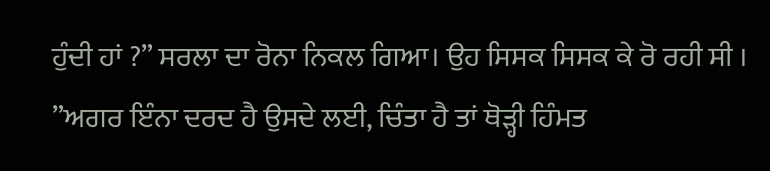ਹੁੰਦੀ ਹਾਂ ?” ਸਰਲਾ ਦਾ ਰੋਨਾ ਨਿਕਲ ਗਿਆ। ਉਹ ਸਿਸਕ ਸਿਸਕ ਕੇ ਰੋ ਰਹੀ ਸੀ ।
”ਅਗਰ ਇੰਨਾ ਦਰਦ ਹੈ ਉਸਦੇ ਲਈ, ਚਿੰਤਾ ਹੈ ਤਾਂ ਥੋੜ੍ਹੀ ਹਿੰਮਤ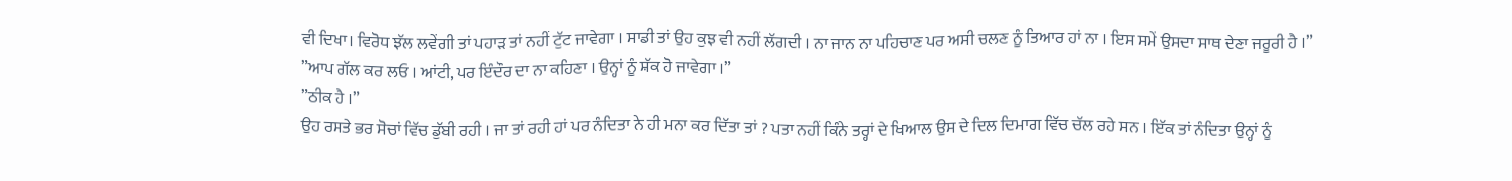ਵੀ ਦਿਖਾ। ਵਿਰੋਧ ਝੱਲ ਲਵੇਂਗੀ ਤਾਂ ਪਹਾੜ ਤਾਂ ਨਹੀਂ ਟੁੱਟ ਜਾਵੇਗਾ । ਸਾਡੀ ਤਾਂ ਉਹ ਕੁਝ ਵੀ ਨਹੀਂ ਲੱਗਦੀ । ਨਾ ਜਾਨ ਨਾ ਪਹਿਚਾਣ ਪਰ ਅਸੀ ਚਲਣ ਨੂੰ ਤਿਆਰ ਹਾਂ ਨਾ । ਇਸ ਸਮੇਂ ਉਸਦਾ ਸਾਥ ਦੇਣਾ ਜਰੂਰੀ ਹੈ ।”
”ਆਪ ਗੱਲ ਕਰ ਲਓ । ਆਂਟੀ, ਪਰ ਇੰਦੌਰ ਦਾ ਨਾ ਕਹਿਣਾ । ਉਨ੍ਹਾਂ ਨੂੰ ਸ਼ੱਕ ਹੋ ਜਾਵੇਗਾ ।”
”ਠੀਕ ਹੈ ।”
ਉਹ ਰਸਤੇ ਭਰ ਸੋਚਾਂ ਵਿੱਚ ਡੁੱਬੀ ਰਹੀ । ਜਾ ਤਾਂ ਰਹੀ ਹਾਂ ਪਰ ਨੰਦਿਤਾ ਨੇ ਹੀ ਮਨਾ ਕਰ ਦਿੱਤਾ ਤਾਂ ? ਪਤਾ ਨਹੀਂ ਕਿੰਨੇ ਤਰ੍ਹਾਂ ਦੇ ਖਿਆਲ ਉਸ ਦੇ ਦਿਲ ਦਿਮਾਗ ਵਿੱਚ ਚੱਲ ਰਹੇ ਸਨ । ਇੱਕ ਤਾਂ ਨੰਦਿਤਾ ਉਨ੍ਹਾਂ ਨੂੰ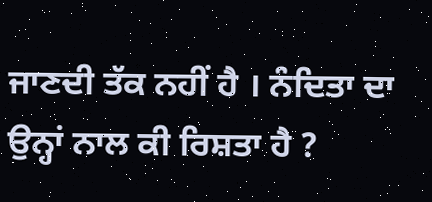ਜਾਣਦੀ ਤੱਕ ਨਹੀਂ ਹੈ । ਨੰਦਿਤਾ ਦਾ ਉਨ੍ਹਾਂ ਨਾਲ ਕੀ ਰਿਸ਼ਤਾ ਹੈ ?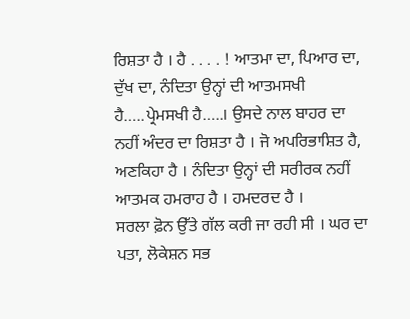ਰਿਸ਼ਤਾ ਹੈ । ਹੈ . . . . ! ਆਤਮਾ ਦਾ, ਪਿਆਰ ਦਾ, ਦੁੱਖ ਦਾ, ਨੰਦਿਤਾ ਉਨ੍ਹਾਂ ਦੀ ਆਤਮਸਖੀ ਹੈ…..ਪ੍ਰੇਮਸਖੀ ਹੈ…..। ਉਸਦੇ ਨਾਲ ਬਾਹਰ ਦਾ ਨਹੀਂ ਅੰਦਰ ਦਾ ਰਿਸ਼ਤਾ ਹੈ । ਜੋ ਅਪਰਿਭਾਸ਼ਿਤ ਹੈ, ਅਣਕਿਹਾ ਹੈ । ਨੰਦਿਤਾ ਉਨ੍ਹਾਂ ਦੀ ਸਰੀਰਕ ਨਹੀਂ ਆਤਮਕ ਹਮਰਾਹ ਹੈ । ਹਮਦਰਦ ਹੈ ।
ਸਰਲਾ ਫ਼ੋਨ ਉੱਤੇ ਗੱਲ ਕਰੀ ਜਾ ਰਹੀ ਸੀ । ਘਰ ਦਾ ਪਤਾ, ਲੋਕੇਸ਼ਨ ਸਭ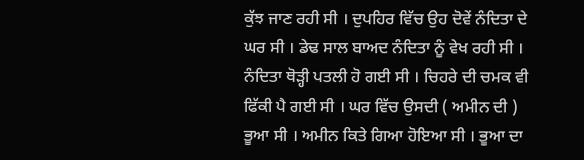ਕੁੱਝ ਜਾਣ ਰਹੀ ਸੀ । ਦੁਪਹਿਰ ਵਿੱਚ ਉਹ ਦੋਵੇਂ ਨੰਦਿਤਾ ਦੇ ਘਰ ਸੀ । ਡੇਢ ਸਾਲ ਬਾਅਦ ਨੰਦਿਤਾ ਨੂੰ ਵੇਖ ਰਹੀ ਸੀ । ਨੰਦਿਤਾ ਥੋੜ੍ਹੀ ਪਤਲੀ ਹੋ ਗਈ ਸੀ । ਚਿਹਰੇ ਦੀ ਚਮਕ ਵੀ ਫਿੱਕੀ ਪੈ ਗਈ ਸੀ । ਘਰ ਵਿੱਚ ਉਸਦੀ ( ਅਮੀਨ ਦੀ ) ਭੂਆ ਸੀ । ਅਮੀਨ ਕਿਤੇ ਗਿਆ ਹੋਇਆ ਸੀ । ਭੂਆ ਦਾ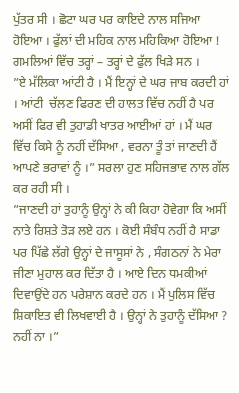ਪੁੱਤਰ ਸੀ । ਛੋਟਾ ਘਰ ਪਰ ਕਾਇਦੇ ਨਾਲ ਸਜਿਆ ਹੋਇਆ । ਫੁੱਲਾਂ ਦੀ ਮਹਿਕ ਨਾਲ ਮਹਿਕਿਆ ਹੋਇਆ ! ਗਮਲਿਆਂ ਵਿੱਚ ਤਰ੍ਹਾਂ – ਤਰ੍ਹਾਂ ਦੇ ਫੁੱਲ ਖਿੜੇ ਸਨ ।
”ਏ ਮੱਲਿਕਾ ਆਂਟੀ ਹੈ । ਮੈਂ ਇਨ੍ਹਾਂ ਦੇ ਘਰ ਜਾਬ ਕਰਦੀ ਹਾਂ । ਆਂਟੀ  ਚੱਲਣ ਫਿਰਣ ਦੀ ਹਾਲਤ ਵਿੱਚ ਨਹੀਂ ਹੈ ਪਰ ਅਸੀਂ ਫਿਰ ਵੀ ਤੁਹਾਡੀ ਖਾਤਰ ਆਈਆਂ ਹਾਂ । ਮੈਂ ਘਰ ਵਿੱਚ ਕਿਸੇ ਨੂੰ ਨਹੀਂ ਦੱਸਿਆ , ਵਰਨਾ ਤੂੰ ਤਾਂ ਜਾਣਦੀ ਹੈਂ ਆਪਣੇ ਭਰਾਵਾਂ ਨੂੰ ।” ਸਰਲਾ ਹੁਣ ਸਹਿਜਭਾਵ ਨਾਲ ਗੱਲ ਕਰ ਰਹੀ ਸੀ ।
”ਜਾਣਦੀ ਹਾਂ ਤੁਹਾਨੂੰ ਉਨ੍ਹਾਂ ਨੇ ਕੀ ਕਿਹਾ ਹੋਵੇਗਾ ਕਿ ਅਸੀਂ ਨਾਤੇ ਰਿਸ਼ਤੇ ਤੋੜ ਲਏ ਹਨ । ਕੋਈ ਸੰਬੰਧ ਨਹੀਂ ਹੈ ਸਾਡਾ ਪਰ ਪਿੱਛੇ ਲੱਗੇ ਉਨ੍ਹਾਂ ਦੇ ਜਾਸੂਸਾਂ ਨੇ , ਸੰਗਠਨਾਂ ਨੇ ਮੇਰਾ ਜੀਣਾ ਮੁਹਾਲ ਕਰ ਦਿੱਤਾ ਹੈ । ਆਏ ਦਿਨ ਧਮਕੀਆਂ ਦਿਵਾਉਂਦੇ ਹਨ ਪਰੇਸ਼ਾਨ ਕਰਦੇ ਹਨ । ਮੈਂ ਪੁਲਿਸ ਵਿੱਚ ਸ਼ਿਕਾਇਤ ਵੀ ਲਿਖਵਾਈ ਹੈ । ਉਨ੍ਹਾਂ ਨੇ ਤੁਹਾਨੂੰ ਦੱਸਿਆ ? ਨਹੀਂ ਨਾ ।”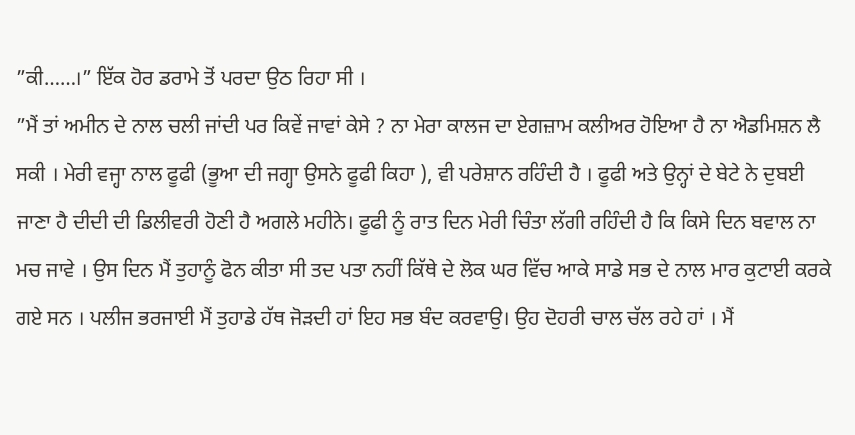”ਕੀ……।” ਇੱਕ ਹੋਰ ਡਰਾਮੇ ਤੋਂ ਪਰਦਾ ਉਠ ਰਿਹਾ ਸੀ ।
”ਮੈਂ ਤਾਂ ਅਮੀਨ ਦੇ ਨਾਲ ਚਲੀ ਜਾਂਦੀ ਪਰ ਕਿਵੇਂ ਜਾਵਾਂ ਕੇਸੇ ? ਨਾ ਮੇਰਾ ਕਾਲਜ ਦਾ ਏਗਜ਼ਾਮ ਕਲੀਅਰ ਹੋਇਆ ਹੈ ਨਾ ਐਡਮਿਸ਼ਨ ਲੈ ਸਕੀ । ਮੇਰੀ ਵਜ੍ਹਾ ਨਾਲ ਫੂਫੀ (ਭੂਆ ਦੀ ਜਗ੍ਹਾ ਉਸਨੇ ਫੂਫੀ ਕਿਹਾ ), ਵੀ ਪਰੇਸ਼ਾਨ ਰਹਿੰਦੀ ਹੈ । ਫੂਫੀ ਅਤੇ ਉਨ੍ਹਾਂ ਦੇ ਬੇਟੇ ਨੇ ਦੁਬਈ ਜਾਣਾ ਹੈ ਦੀਦੀ ਦੀ ਡਿਲੀਵਰੀ ਹੋਣੀ ਹੈ ਅਗਲੇ ਮਹੀਨੇ। ਫੂਫੀ ਨੂੰ ਰਾਤ ਦਿਨ ਮੇਰੀ ਚਿੰਤਾ ਲੱਗੀ ਰਹਿੰਦੀ ਹੈ ਕਿ ਕਿਸੇ ਦਿਨ ਬਵਾਲ ਨਾ ਮਚ ਜਾਵੇ । ਉਸ ਦਿਨ ਮੈਂ ਤੁਹਾਨੂੰ ਫੋਨ ਕੀਤਾ ਸੀ ਤਦ ਪਤਾ ਨਹੀਂ ਕਿੱਥੇ ਦੇ ਲੋਕ ਘਰ ਵਿੱਚ ਆਕੇ ਸਾਡੇ ਸਭ ਦੇ ਨਾਲ ਮਾਰ ਕੁਟਾਈ ਕਰਕੇ ਗਏ ਸਨ । ਪਲੀਜ ਭਰਜਾਈ ਮੈਂ ਤੁਹਾਡੇ ਹੱਥ ਜੋੜਦੀ ਹਾਂ ਇਹ ਸਭ ਬੰਦ ਕਰਵਾਉ। ਉਹ ਦੋਹਰੀ ਚਾਲ ਚੱਲ ਰਹੇ ਹਾਂ । ਮੈਂ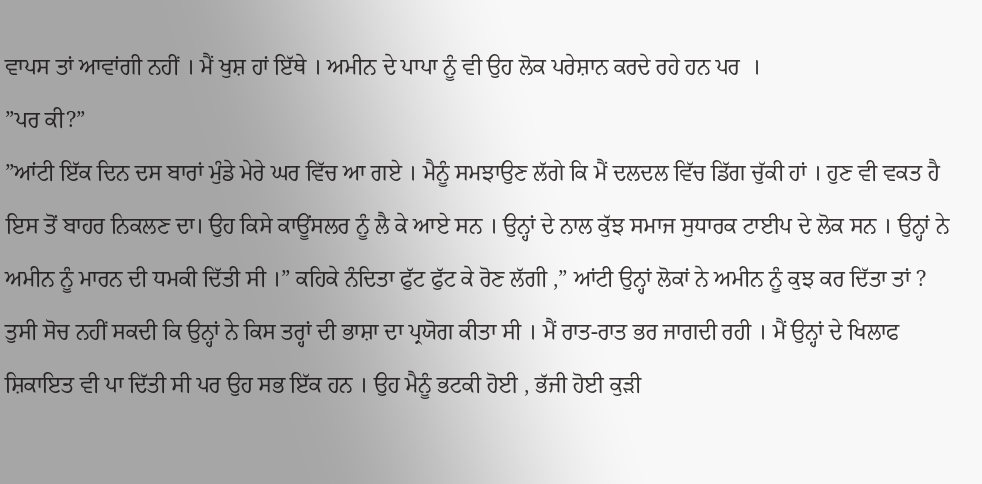ਵਾਪਸ ਤਾਂ ਆਵਾਂਗੀ ਨਹੀਂ । ਮੈਂ ਖੁਸ਼ ਹਾਂ ਇੱਥੇ । ਅਮੀਨ ਦੇ ਪਾਪਾ ਨੂੰ ਵੀ ਉਹ ਲੋਕ ਪਰੇਸ਼ਾਨ ਕਰਦੇ ਰਹੇ ਹਨ ਪਰ  ।
”ਪਰ ਕੀ?”
”ਆਂਟੀ ਇੱਕ ਦਿਨ ਦਸ ਬਾਰਾਂ ਮੁੰਡੇ ਮੇਰੇ ਘਰ ਵਿੱਚ ਆ ਗਏ । ਮੈਨੂੰ ਸਮਝਾਉਣ ਲੱਗੇ ਕਿ ਮੈਂ ਦਲਦਲ ਵਿੱਚ ਡਿੱਗ ਚੁੱਕੀ ਹਾਂ । ਹੁਣ ਵੀ ਵਕਤ ਹੈ ਇਸ ਤੋਂ ਬਾਹਰ ਨਿਕਲਣ ਦਾ। ਉਹ ਕਿਸੇ ਕਾਊਂਸਲਰ ਨੂੰ ਲੈ ਕੇ ਆਏ ਸਨ । ਉਨ੍ਹਾਂ ਦੇ ਨਾਲ ਕੁੱਝ ਸਮਾਜ ਸੁਧਾਰਕ ਟਾਈਪ ਦੇ ਲੋਕ ਸਨ । ਉਨ੍ਹਾਂ ਨੇ ਅਮੀਨ ਨੂੰ ਮਾਰਨ ਦੀ ਧਮਕੀ ਦਿੱਤੀ ਸੀ ।” ਕਹਿਕੇ ਨੰਦਿਤਾ ਫੁੱਟ ਫੁੱਟ ਕੇ ਰੋਣ ਲੱਗੀ ,” ਆਂਟੀ ਉਨ੍ਹਾਂ ਲੋਕਾਂ ਨੇ ਅਮੀਨ ਨੂੰ ਕੁਝ ਕਰ ਦਿੱਤਾ ਤਾਂ ? ਤੁਸੀ ਸੋਚ ਨਹੀਂ ਸਕਦੀ ਕਿ ਉਨ੍ਹਾਂ ਨੇ ਕਿਸ ਤਰ੍ਹਾਂ ਦੀ ਭਾਸ਼ਾ ਦਾ ਪ੍ਰਯੋਗ ਕੀਤਾ ਸੀ । ਮੈਂ ਰਾਤ-ਰਾਤ ਭਰ ਜਾਗਦੀ ਰਹੀ । ਮੈਂ ਉਨ੍ਹਾਂ ਦੇ ਖਿਲਾਫ ਸ਼ਿਕਾਇਤ ਵੀ ਪਾ ਦਿੱਤੀ ਸੀ ਪਰ ਉਹ ਸਭ ਇੱਕ ਹਨ । ਉਹ ਮੈਨੂੰ ਭਟਕੀ ਹੋਈ , ਭੱਜੀ ਹੋਈ ਕੁੜੀ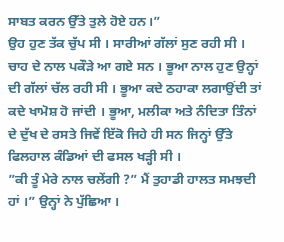ਸਾਬਤ ਕਰਨ ਉੱਤੇ ਤੁਲੇ ਹੋਏ ਹਨ।”
ਉਹ ਹੁਣ ਤੱਕ ਚੁੱਪ ਸੀ । ਸਾਰੀਆਂ ਗੱਲਾਂ ਸੁਣ ਰਹੀ ਸੀ । ਚਾਹ ਦੇ ਨਾਲ ਪਕੌੜੇ ਆ ਗਏ ਸਨ । ਭੂਆ ਨਾਲ ਹੁਣ ਉਨ੍ਹਾਂ ਦੀ ਗੱਲਾਂ ਚੱਲ ਰਹੀ ਸੀ । ਭੂਆ ਕਦੇ ਠਹਾਕਾ ਲਗਾਉਂਦੀ ਤਾਂ ਕਦੇ ਖਾਮੋਸ਼ ਹੋ ਜਾਂਦੀ । ਭੂਆ, ਮਲੀਕਾ ਅਤੇ ਨੰਦਿਤਾ ਤਿੰਨਾਂ ਦੇ ਦੁੱਖ ਦੇ ਰਸਤੇ ਜਿਵੇਂ ਇੱਕੋ ਜਿਹੇ ਹੀ ਸਨ ਜਿਨ੍ਹਾਂ ਉੱਤੇ ਫਿਲਹਾਲ ਕੰਡਿਆਂ ਦੀ ਫਸਲ ਖੜ੍ਹੀ ਸੀ ।
”ਕੀ ਤੂੰ ਮੇਰੇ ਨਾਲ ਚਲੇਂਗੀ ?” ਮੈਂ ਤੁਹਾਡੀ ਹਾਲਤ ਸਮਝਦੀ ਹਾਂ ।” ਉਨ੍ਹਾਂ ਨੇ ਪੁੱਛਿਆ ।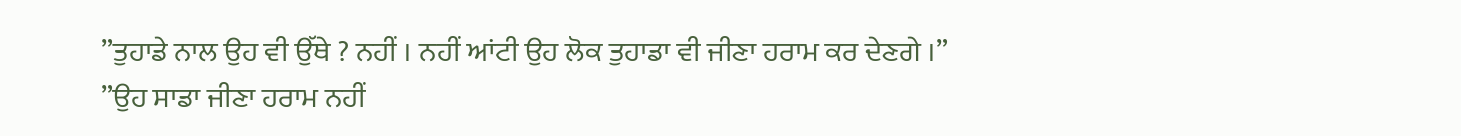”ਤੁਹਾਡੇ ਨਾਲ ਉਹ ਵੀ ਉੱਥੇ ? ਨਹੀਂ । ਨਹੀਂ ਆਂਟੀ ਉਹ ਲੋਕ ਤੁਹਾਡਾ ਵੀ ਜੀਣਾ ਹਰਾਮ ਕਰ ਦੇਣਗੇ ।”
”ਉਹ ਸਾਡਾ ਜੀਣਾ ਹਰਾਮ ਨਹੀਂ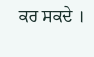ਕਰ ਸਕਦੇ ।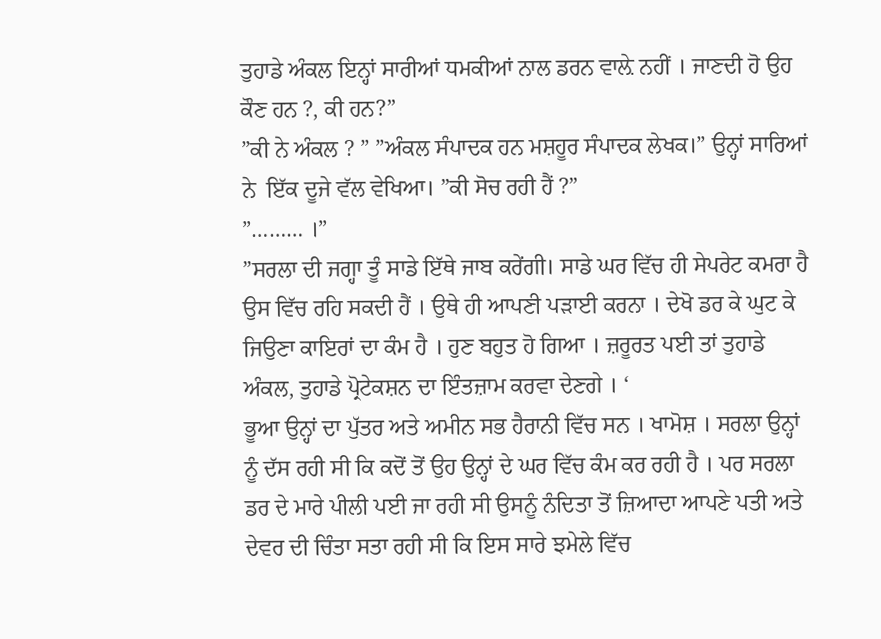ਤੁਹਾਡੇ ਅੰਕਲ ਇਨ੍ਹਾਂ ਸਾਰੀਆਂ ਧਮਕੀਆਂ ਨਾਲ ਡਰਨ ਵਾਲ਼ੇ ਨਹੀਂ । ਜਾਣਦੀ ਹੋ ਉਹ ਕੌਣ ਹਨ ?, ਕੀ ਹਨ?”
”ਕੀ ਨੇ ਅੰਕਲ ? ” ”ਅੰਕਲ ਸੰਪਾਦਕ ਹਨ ਮਸ਼ਹੂਰ ਸੰਪਾਦਕ ਲੇਖਕ।” ਉਨ੍ਹਾਂ ਸਾਰਿਆਂ ਨੇ  ਇੱਕ ਦੂਜੇ ਵੱਲ ਵੇਖਿਆ। ”ਕੀ ਸੋਚ ਰਹੀ ਹੈਂ ?”
”……… ।”
”ਸਰਲਾ ਦੀ ਜਗ੍ਹਾ ਤੂੰ ਸਾਡੇ ਇੱਥੇ ਜਾਬ ਕਰੇਂਗੀ। ਸਾਡੇ ਘਰ ਵਿੱਚ ਹੀ ਸੇਪਰੇਟ ਕਮਰਾ ਹੈ ਉਸ ਵਿੱਚ ਰਹਿ ਸਕਦੀ ਹੈਂ । ਉਥੇ ਹੀ ਆਪਣੀ ਪੜਾਈ ਕਰਨਾ । ਦੇਖੋ ਡਰ ਕੇ ਘੁਟ ਕੇ ਜਿਉਣਾ ਕਾਇਰਾਂ ਦਾ ਕੰਮ ਹੈ । ਹੁਣ ਬਹੁਤ ਹੋ ਗਿਆ । ਜ਼ਰੂਰਤ ਪਈ ਤਾਂ ਤੁਹਾਡੇ ਅੰਕਲ, ਤੁਹਾਡੇ ਪ੍ਰੋਟੇਕਸ਼ਨ ਦਾ ਇੰਤਜ਼ਾਮ ਕਰਵਾ ਦੇਣਗੇ । ‘
ਭੂਆ ਉਨ੍ਹਾਂ ਦਾ ਪੁੱਤਰ ਅਤੇ ਅਮੀਨ ਸਭ ਹੈਰਾਨੀ ਵਿੱਚ ਸਨ । ਖਾਮੋਸ਼ । ਸਰਲਾ ਉਨ੍ਹਾਂ ਨੂੰ ਦੱਸ ਰਹੀ ਸੀ ਕਿ ਕਦੋਂ ਤੋਂ ਉਹ ਉਨ੍ਹਾਂ ਦੇ ਘਰ ਵਿੱਚ ਕੰਮ ਕਰ ਰਹੀ ਹੈ । ਪਰ ਸਰਲਾ ਡਰ ਦੇ ਮਾਰੇ ਪੀਲੀ ਪਈ ਜਾ ਰਹੀ ਸੀ ਉਸਨੂੰ ਨੰਦਿਤਾ ਤੋਂ ਜ਼ਿਆਦਾ ਆਪਣੇ ਪਤੀ ਅਤੇ ਦੇਵਰ ਦੀ ਚਿੰਤਾ ਸਤਾ ਰਹੀ ਸੀ ਕਿ ਇਸ ਸਾਰੇ ਝਮੇਲੇ ਵਿੱਚ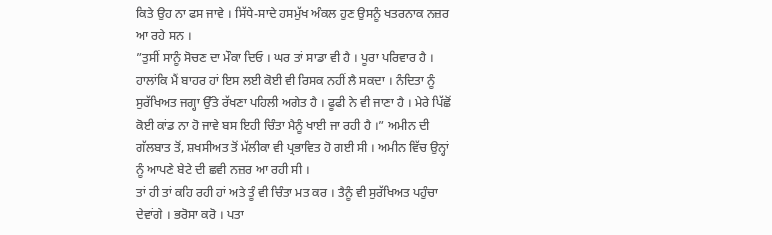ਕਿਤੇ ਉਹ ਨਾ ਫਸ ਜਾਵੇ । ਸਿੱਧੇ-ਸਾਦੇ ਹਸਮੁੱਖ ਅੰਕਲ ਹੁਣ ਉਸਨੂੰ ਖਤਰਨਾਕ ਨਜ਼ਰ ਆ ਰਹੇ ਸਨ ।
”ਤੁਸੀਂ ਸਾਨੂੰ ਸੋਚਣ ਦਾ ਮੌਕਾ ਦਿਓ । ਘਰ ਤਾਂ ਸਾਡਾ ਵੀ ਹੈ । ਪੂਰਾ ਪਰਿਵਾਰ ਹੈ । ਹਾਲਾਂਕਿ ਮੈਂ ਬਾਹਰ ਹਾਂ ਇਸ ਲਈ ਕੋਈ ਵੀ ਰਿਸਕ ਨਹੀਂ ਲੈ ਸਕਦਾ । ਨੰਦਿਤਾ ਨੂੰ ਸੁਰੱਖਿਅਤ ਜਗ੍ਹਾ ਉੱਤੇ ਰੱਖਣਾ ਪਹਿਲੀ ਅਗੇਤ ਹੈ । ਫੂਫੀ ਨੇ ਵੀ ਜਾਣਾ ਹੈ । ਮੇਰੇ ਪਿੱਛੋਂ ਕੋਈ ਕਾਂਡ ਨਾ ਹੋ ਜਾਵੇ ਬਸ ਇਹੀ ਚਿੰਤਾ ਮੈਨੂੰ ਖਾਈ ਜਾ ਰਹੀ ਹੈ ।” ਅਮੀਨ ਦੀ ਗੱਲਬਾਤ ਤੋਂ, ਸ਼ਖਸੀਅਤ ਤੋਂ ਮੱਲੀਕਾ ਵੀ ਪ੍ਰਭਾਵਿਤ ਹੋ ਗਈ ਸੀ । ਅਮੀਨ ਵਿੱਚ ਉਨ੍ਹਾਂ ਨੂੰ ਆਪਣੇ ਬੇਟੇ ਦੀ ਛਵੀ ਨਜ਼ਰ ਆ ਰਹੀ ਸੀ ।
ਤਾਂ ਹੀ ਤਾਂ ਕਹਿ ਰਹੀ ਹਾਂ ਅਤੇ ਤੂੰ ਵੀ ਚਿੰਤਾ ਮਤ ਕਰ । ਤੈਨੂੰ ਵੀ ਸੁਰੱਖਿਅਤ ਪਹੁੰਚਾ ਦੇਵਾਂਗੇ । ਭਰੋਸਾ ਕਰੋ । ਪਤਾ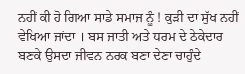ਨਹੀਂ ਕੀ ਹੋ ਗਿਆ ਸਾਡੇ ਸਮਾਜ ਨੂੰ ! ਕੁੜੀ ਦਾ ਸੁੱਖ ਨਹੀਂ ਵੇਖਿਆ ਜਾਂਦਾ । ਬਸ ਜਾਤੀ ਅਤੇ ਧਰਮ ਦੇ ਠੇਕੇਦਾਰ ਬਣਕੇ ਉਸਦਾ ਜੀਵਨ ਨਰਕ ਬਣਾ ਦੇਣਾ ਚਾਹੁੰਦੇ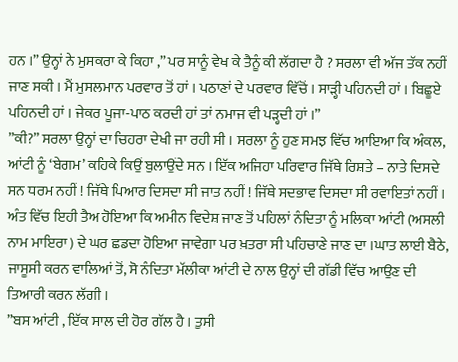ਹਨ ।” ਉਨ੍ਹਾਂ ਨੇ ਮੁਸਕਰਾ ਕੇ ਕਿਹਾ ,” ਪਰ ਸਾਨੂੰ ਵੇਖ ਕੇ ਤੈਨੂੰ ਕੀ ਲੱਗਦਾ ਹੈ ? ਸਰਲਾ ਵੀ ਅੱਜ ਤੱਕ ਨਹੀਂ ਜਾਣ ਸਕੀ । ਮੈਂ ਮੁਸਲਮਾਨ ਪਰਵਾਰ ਤੋਂ ਹਾਂ । ਪਠਾਣਾਂ ਦੇ ਪਰਵਾਰ ਵਿੱਚੋਂ । ਸਾੜ੍ਹੀ ਪਹਿਨਦੀ ਹਾਂ । ਬਿਛੂਏ ਪਹਿਨਦੀ ਹਾਂ । ਜੇਕਰ ਪੂਜਾ-ਪਾਠ ਕਰਦੀ ਹਾਂ ਤਾਂ ਨਮਾਜ ਵੀ ਪੜ੍ਹਦੀ ਹਾਂ ।”
”ਕੀ?” ਸਰਲਾ ਉਨ੍ਹਾਂ ਦਾ ਚਿਹਰਾ ਦੇਖੀ ਜਾ ਰਹੀ ਸੀ । ਸਰਲਾ ਨੂੰ ਹੁਣ ਸਮਝ ਵਿੱਚ ਆਇਆ ਕਿ ਅੰਕਲ, ਆਂਟੀ ਨੂੰ ‘ਬੇਗਮ’ ਕਹਿਕੇ ਕਿਉਂ ਬੁਲਾਉਂਦੇ ਸਨ । ਇੱਕ ਅਜਿਹਾ ਪਰਿਵਾਰ ਜਿੱਥੇ ਰਿਸ਼ਤੇ – ਨਾਤੇ ਦਿਸਦੇ ਸਨ ਧਰਮ ਨਹੀਂ ! ਜਿੱਥੇ ਪਿਆਰ ਦਿਸਦਾ ਸੀ ਜਾਤ ਨਹੀਂ ! ਜਿੱਥੇ ਸਦਭਾਵ ਦਿਸਦਾ ਸੀ ਰਵਾਇਤਾਂ ਨਹੀਂ ।
ਅੰਤ ਵਿੱਚ ਇਹੀ ਤੈਅ ਹੋਇਆ ਕਿ ਅਮੀਨ ਵਿਦੇਸ਼ ਜਾਣ ਤੋਂ ਪਹਿਲਾਂ ਨੰਦਿਤਾ ਨੂੰ ਮਲਿਕਾ ਆਂਟੀ (ਅਸਲੀ ਨਾਮ ਮਾਇਰਾ ) ਦੇ ਘਰ ਛਡਦਾ ਹੋਇਆ ਜਾਵੇਗਾ ਪਰ ਖ਼ਤਰਾ ਸੀ ਪਹਿਚਾਣੇ ਜਾਣ ਦਾ ।ਘਾਤ ਲਾਈ ਬੈਠੇ, ਜਾਸੂਸੀ ਕਰਨ ਵਾਲਿਆਂ ਤੋਂ, ਸੋ ਨੰਦਿਤਾ ਮੱਲੀਕਾ ਆਂਟੀ ਦੇ ਨਾਲ ਉਨ੍ਹਾਂ ਦੀ ਗੱਡੀ ਵਿੱਚ ਆਉਣ ਦੀ ਤਿਆਰੀ ਕਰਨ ਲੱਗੀ ।
”ਬਸ ਆਂਟੀ , ਇੱਕ ਸਾਲ ਦੀ ਹੋਰ ਗੱਲ ਹੈ । ਤੁਸੀ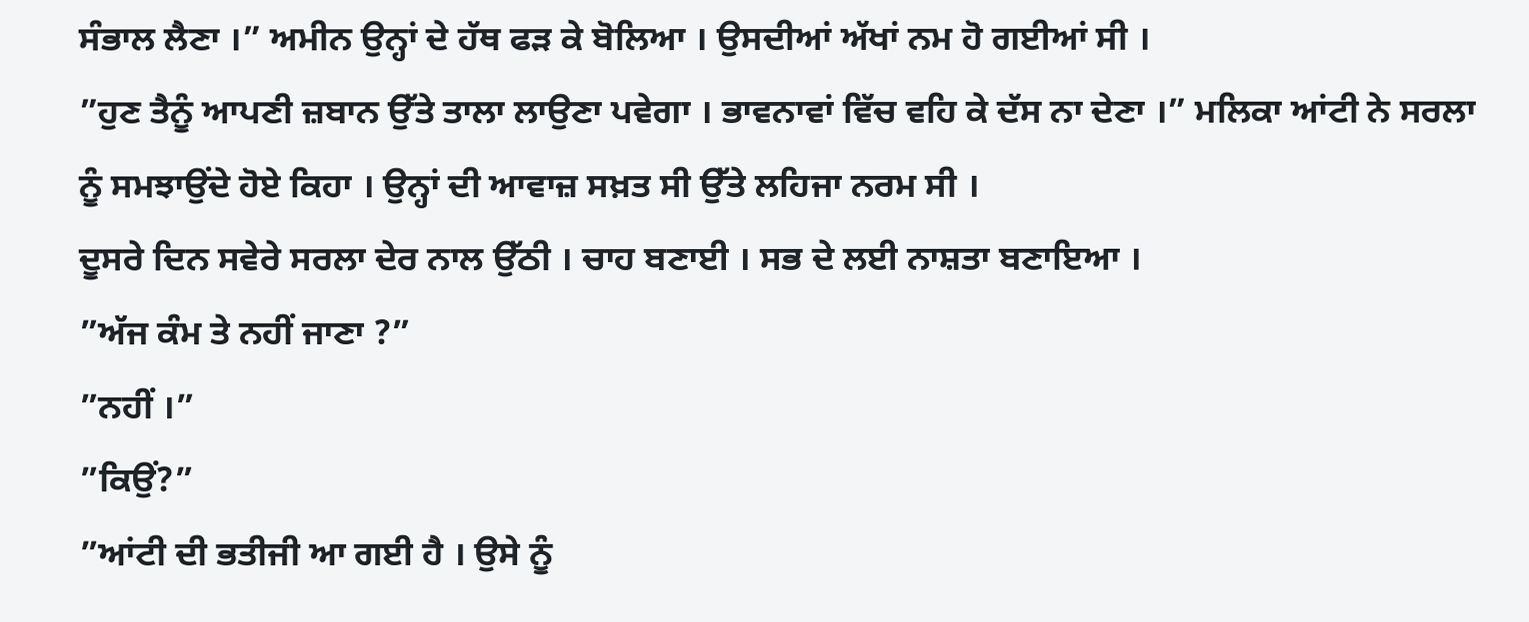ਸੰਭਾਲ ਲੈਣਾ ।” ਅਮੀਨ ਉਨ੍ਹਾਂ ਦੇ ਹੱਥ ਫੜ ਕੇ ਬੋਲਿਆ । ਉਸਦੀਆਂ ਅੱਖਾਂ ਨਮ ਹੋ ਗਈਆਂ ਸੀ ।
”ਹੁਣ ਤੈਨੂੰ ਆਪਣੀ ਜ਼ਬਾਨ ਉੱਤੇ ਤਾਲਾ ਲਾਉਣਾ ਪਵੇਗਾ । ਭਾਵਨਾਵਾਂ ਵਿੱਚ ਵਹਿ ਕੇ ਦੱਸ ਨਾ ਦੇਣਾ ।” ਮਲਿਕਾ ਆਂਟੀ ਨੇ ਸਰਲਾ ਨੂੰ ਸਮਝਾਉਂਦੇ ਹੋਏ ਕਿਹਾ । ਉਨ੍ਹਾਂ ਦੀ ਆਵਾਜ਼ ਸਖ਼ਤ ਸੀ ਉੱਤੇ ਲਹਿਜਾ ਨਰਮ ਸੀ ।
ਦੂਸਰੇ ਦਿਨ ਸਵੇਰੇ ਸਰਲਾ ਦੇਰ ਨਾਲ ਉੱਠੀ । ਚਾਹ ਬਣਾਈ । ਸਭ ਦੇ ਲਈ ਨਾਸ਼ਤਾ ਬਣਾਇਆ ।
”ਅੱਜ ਕੰਮ ਤੇ ਨਹੀਂ ਜਾਣਾ ?”
”ਨਹੀਂ ।”
”ਕਿਉਂ?”
”ਆਂਟੀ ਦੀ ਭਤੀਜੀ ਆ ਗਈ ਹੈ । ਉਸੇ ਨੂੰ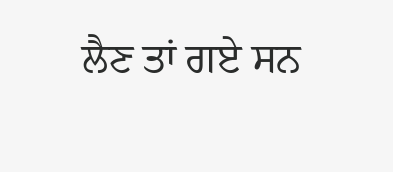ਲੈਣ ਤਾਂ ਗਏ ਸਨ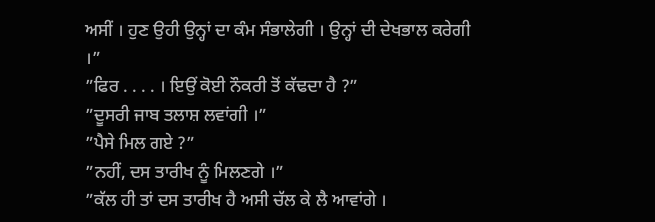ਅਸੀਂ । ਹੁਣ ਉਹੀ ਉਨ੍ਹਾਂ ਦਾ ਕੰਮ ਸੰਭਾਲੇਗੀ । ਉਨ੍ਹਾਂ ਦੀ ਦੇਖਭਾਲ ਕਰੇਗੀ ।”
”ਫਿਰ . . . . । ਇਉਂ ਕੋਈ ਨੌਕਰੀ ਤੋਂ ਕੱਢਦਾ ਹੈ ?”
”ਦੂਸਰੀ ਜਾਬ ਤਲਾਸ਼ ਲਵਾਂਗੀ ।”
”ਪੈਸੇ ਮਿਲ ਗਏ ?”
”ਨਹੀਂ, ਦਸ ਤਾਰੀਖ ਨੂੰ ਮਿਲਣਗੇ ।”
”ਕੱਲ ਹੀ ਤਾਂ ਦਸ ਤਾਰੀਖ ਹੈ ਅਸੀ ਚੱਲ ਕੇ ਲੈ ਆਵਾਂਗੇ ।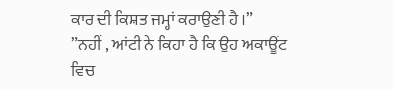ਕਾਰ ਦੀ ਕਿਸ਼ਤ ਜਮ੍ਹਾਂ ਕਰਾਉਣੀ ਹੈ ।”
”ਨਹੀਂ , ਆਂਟੀ ਨੇ ਕਿਹਾ ਹੈ ਕਿ ਉਹ ਅਕਾਊਂਟ ਵਿਚ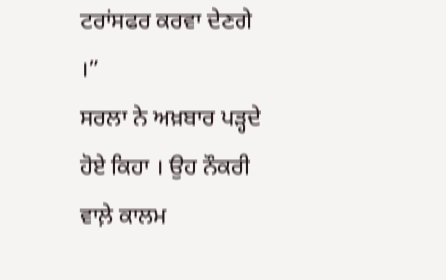ਟਰਾਂਸਫਰ ਕਰਵਾ ਦੇਣਗੇ ।”
ਸਰਲਾ ਨੇ ਅਖ਼ਬਾਰ ਪੜ੍ਹਦੇ ਹੋਏ ਕਿਹਾ । ਉਹ ਨੌਕਰੀ ਵਾਲ਼ੇ ਕਾਲਮ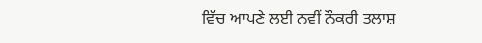ਵਿੱਚ ਆਪਣੇ ਲਈ ਨਵੀਂ ਨੌਕਰੀ ਤਲਾਸ਼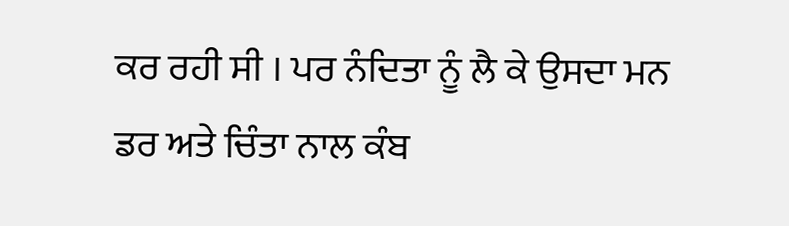ਕਰ ਰਹੀ ਸੀ । ਪਰ ਨੰਦਿਤਾ ਨੂੰ ਲੈ ਕੇ ਉਸਦਾ ਮਨ ਡਰ ਅਤੇ ਚਿੰਤਾ ਨਾਲ ਕੰਬ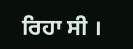ਰਿਹਾ ਸੀ ।